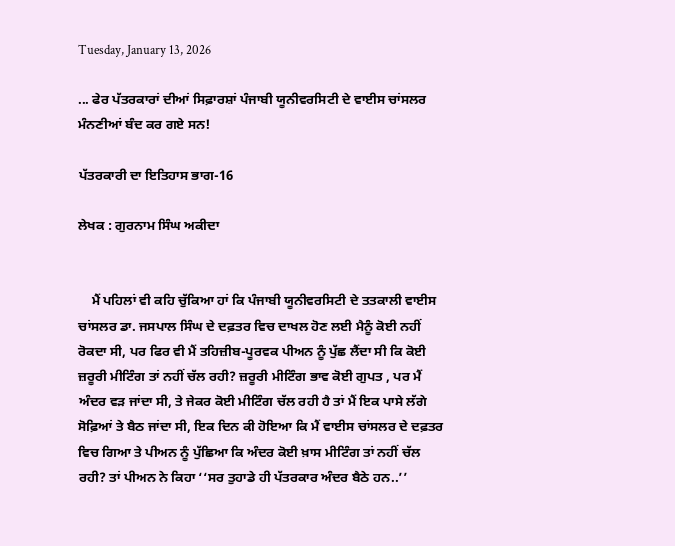Tuesday, January 13, 2026

... ਫੇਰ ਪੱਤਰਕਾਰਾਂ ਦੀਆਂ ਸਿਫ਼ਾਰਸ਼ਾਂ ਪੰਜਾਬੀ ਯੂਨੀਵਰਸਿਟੀ ਦੇ ਵਾਈਸ ਚਾਂਸਲਰ ਮੰਨਣੀਆਂ ਬੰਦ ਕਰ ਗਏ ਸਨ!

ਪੱਤਰਕਾਰੀ ਦਾ ਇਤਿਹਾਸ ਭਾਗ-16

ਲੇਖਕ : ਗੁਰਨਾਮ ਸਿੰਘ ਅਕੀਦਾ


    ਮੈਂ ਪਹਿਲਾਂ ਵੀ ਕਹਿ ਚੁੱਕਿਆ ਹਾਂ ਕਿ ਪੰਜਾਬੀ ਯੂਨੀਵਰਸਿਟੀ ਦੇ ਤਤਕਾਲੀ ਵਾਈਸ ਚਾਂਸਲਰ ਡਾ. ਜਸਪਾਲ ਸਿੰਘ ਦੇ ਦਫ਼ਤਰ ਵਿਚ ਦਾਖਲ ਹੋਣ ਲਈ ਮੈਨੂੰ ਕੋਈ ਨਹੀਂ ਰੋਕਦਾ ਸੀ, ਪਰ ਫਿਰ ਵੀ ਮੈਂ ਤਹਿਜ਼ੀਬ-ਪੂਰਵਕ ਪੀਅਨ ਨੂੰ ਪੁੱਛ ਲੈਂਦਾ ਸੀ ਕਿ ਕੋਈ ਜ਼ਰੂਰੀ ਮੀਟਿੰਗ ਤਾਂ ਨਹੀਂ ਚੱਲ ਰਹੀ? ਜ਼ਰੂਰੀ ਮੀਟਿੰਗ ਭਾਵ ਕੋਈ ਗੁਪਤ , ਪਰ ਮੈਂ ਅੰਦਰ ਵੜ ਜਾਂਦਾ ਸੀ, ਤੇ ਜੇਕਰ ਕੋਈ ਮੀ‌ਟਿੰਗ ਚੱਲ ਰਹੀ ਹੈ ਤਾਂ ਮੈਂ ਇਕ ਪਾਸੇ ਲੱਗੇ ਸੋਫ਼ਿਆਂ ਤੇ ਬੈਠ ਜਾਂਦਾ ਸੀ, ਇਕ ਦਿਨ ਕੀ ਹੋਇਆ ਕਿ ਮੈਂ ਵਾਈਸ ਚਾਂਸਲਰ ਦੇ ਦਫ਼ਤਰ ਵਿਚ ਗਿਆ ਤੇ ਪੀਅਨ ਨੂੰ ਪੁੱਛਿਆ ਕਿ ਅੰਦਰ ਕੋਈ ਖ਼ਾਸ ਮੀ‌ਟਿੰਗ ਤਾਂ ਨਹੀਂ ਚੱਲ ਰਹੀ? ਤਾਂ ਪੀਅਨ ਨੇ ਕਿਹਾ ‘‘ਸਰ ਤੁਹਾਡੇ ਹੀ ਪੱਤਰਕਾਰ ਅੰਦਰ ਬੈਠੇ ਹਨ..’’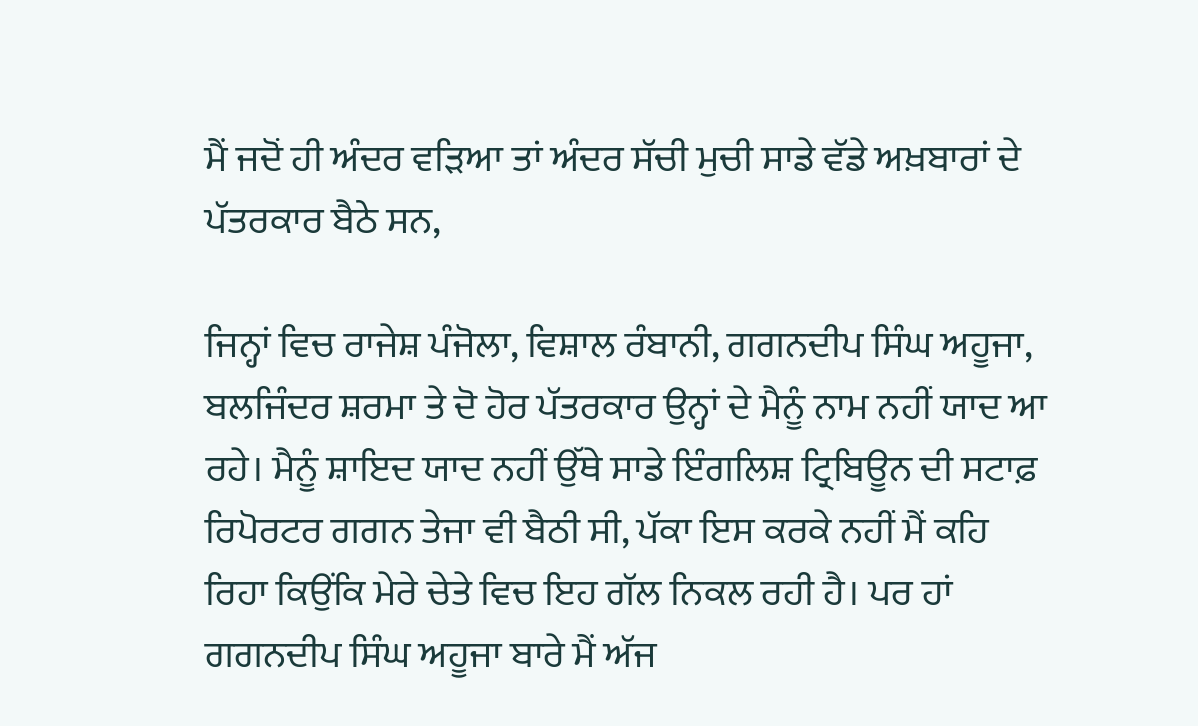ਮੈਂ ਜਦੋਂ ਹੀ ਅੰਦਰ ਵੜਿਆ ਤਾਂ ਅੰਦਰ ਸੱਚੀ ਮੁਚੀ ਸਾਡੇ ਵੱਡੇ ਅਖ਼ਬਾਰਾਂ ਦੇ ਪੱਤਰਕਾਰ ਬੈਠੇ ਸਨ,

ਜਿਨ੍ਹਾਂ ਵਿਚ ਰਾਜੇਸ਼ ਪੰਜੋਲਾ, ਵਿਸ਼ਾਲ ਰੰਬਾਨੀ, ਗਗਨਦੀਪ ਸਿੰਘ ਅਹੂਜਾ, ਬਲਜਿੰਦਰ ਸ਼ਰਮਾ ਤੇ ਦੋ ਹੋਰ ਪੱਤਰਕਾਰ ਉਨ੍ਹਾਂ ਦੇ ਮੈਨੂੰ ਨਾਮ ਨਹੀਂ ਯਾਦ ਆ ਰਹੇ। ਮੈਨੂੰ ਸ਼ਾਇਦ ਯਾਦ ਨਹੀਂ ਉੱਥੇ ਸਾਡੇ ਇੰਗਲਿਸ਼ ਟ੍ਰਿਬਿਊਨ ਦੀ ਸਟਾਫ਼ ਰਿਪੋਰਟਰ ਗਗਨ ਤੇਜਾ ਵੀ ਬੈਠੀ ਸੀ, ਪੱਕਾ ਇਸ ਕਰਕੇ ਨਹੀਂ ਮੈਂ ਕਹਿ ਰਿਹਾ ਕਿਉਂਕਿ ਮੇਰੇ ਚੇਤੇ ਵਿਚ ਇਹ ਗੱਲ ਨਿਕਲ ਰਹੀ ਹੈ। ਪਰ ਹਾਂ ਗਗਨਦੀਪ ਸਿੰਘ ਅਹੂਜਾ ਬਾਰੇ ਮੈਂ ਅੱਜ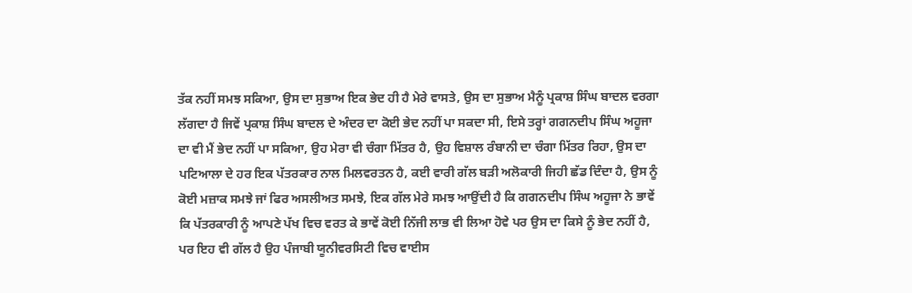ਤੱਕ ਨਹੀਂ ਸਮਝ ਸਕਿਆ, ਉਸ ਦਾ ਸੁਭਾਅ ਇਕ ਭੇਦ ਹੀ ਹੈ ਮੇਰੇ ਵਾਸਤੇ, ਉਸ ਦਾ ਸੁਭਾਅ ਮੈਨੂੰ ਪ੍ਰਕਾਸ਼ ਸਿੰਘ ਬਾਦਲ ਵਰਗਾ ਲੱਗਦਾ ਹੈ ਜਿਵੇਂ ਪ੍ਰਕਾਸ਼ ਸਿੰਘ ਬਾਦਲ ਦੇ ਅੰਦਰ ਦਾ ਕੋਈ ਭੇਦ ਨਹੀਂ ਪਾ ਸਕਦਾ ਸੀ, ਇਸੇ ਤਰ੍ਹਾਂ ਗਗਨਦੀਪ ਸਿੰਘ ਅਹੂਜਾ ਦਾ ਵੀ ਮੈਂ ਭੇਦ ਨਹੀਂ ਪਾ ਸਕਿਆ, ਉਹ ਮੇਰਾ ਵੀ ਚੰਗਾ ਮਿੱਤਰ ਹੈ, ਉਹ ਵਿਸ਼ਾਲ ਰੰਬਾਨੀ ਦਾ ਚੰਗਾ ਮਿੱਤਰ ਰਿਹਾ, ਉਸ ਦਾ ਪਟਿਆਲਾ ਦੇ ਹਰ ਇਕ ਪੱਤਰਕਾਰ ਨਾਲ ਮਿਲਵਰਤਨ ਹੈ, ਕਈ ਵਾਰੀ ਗੱਲ ਬੜੀ ਅਲੋਕਾਰੀ ਜਿਹੀ ਛੱਡ ਦਿੰਦਾ ਹੈ, ਉਸ ਨੂੰ ਕੋਈ ਮਜ਼ਾਕ ਸਮਝੇ ਜਾਂ ਫਿਰ ਅਸਲੀਅਤ ਸਮਝੇ, ਇਕ ਗੱਲ ਮੇਰੇ ਸਮਝ ਆਉਂਦੀ ਹੈ ਕਿ ਗਗਨਦੀਪ ਸਿੰਘ ਅਹੂਜਾ ਨੇ ਭਾਵੇਂ ਕਿ ਪੱਤਰਕਾਰੀ ਨੂੰ ਆਪਣੇ ਪੱਖ ਵਿਚ ਵਰਤ ਕੇ ਭਾਵੇਂ ਕੋਈ ਨਿੱਜੀ ਲਾਭ ਵੀ ਲਿਆ ਹੋਵੇ ਪਰ ਉਸ ਦਾ ਕਿਸੇ ਨੂੰ ਭੇਦ ਨਹੀਂ ਹੈ, ਪਰ ਇਹ ਵੀ ਗੱਲ ਹੈ ਉਹ ਪੰਜਾਬੀ ਯੂਨੀਵਰਸਿਟੀ ਵਿਚ ਵਾਈਸ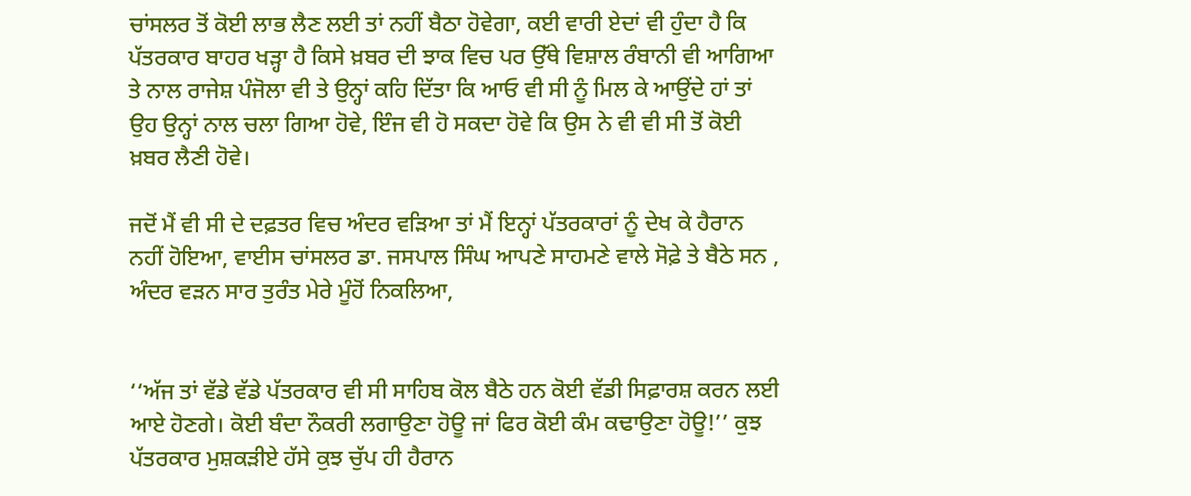ਚਾਂਸਲਰ ਤੋਂ ਕੋਈ ਲਾਭ ਲੈਣ ਲਈ ਤਾਂ ਨਹੀਂ ਬੈਠਾ ਹੋਵੇਗਾ, ਕਈ ਵਾਰੀ ਏਦਾਂ ਵੀ ਹੁੰਦਾ ਹੈ ਕਿ ਪੱਤਰਕਾਰ ਬਾਹਰ ਖੜ੍ਹਾ ਹੈ ਕਿਸੇ ਖ਼ਬਰ ਦੀ ਝਾਕ ਵਿਚ ਪਰ ਉੱਥੇ ਵਿਸ਼ਾਲ ਰੰਬਾਨੀ ਵੀ ਆਗਿਆ ਤੇ ਨਾਲ ਰਾਜੇਸ਼ ਪੰਜੋਲਾ ਵੀ ਤੇ ਉਨ੍ਹਾਂ ਕਹਿ ਦਿੱਤਾ ਕਿ ਆਓ ਵੀ ਸੀ ਨੂੰ ਮਿਲ ਕੇ ਆਉਂਦੇ ਹਾਂ ਤਾਂ ਉਹ ਉਨ੍ਹਾਂ ਨਾਲ ਚਲਾ ਗਿਆ ਹੋਵੇ, ਇੰਜ ਵੀ ਹੋ ਸਕਦਾ ਹੋਵੇ ਕਿ ਉਸ ਨੇ ਵੀ ਵੀ ਸੀ ਤੋਂ ਕੋਈ ਖ਼ਬਰ ਲੈਣੀ ਹੋਵੇ।

ਜਦੋਂ ਮੈਂ ਵੀ ਸੀ ਦੇ ਦਫ਼ਤਰ ਵਿਚ ਅੰਦਰ ਵੜਿਆ ਤਾਂ ਮੈਂ ਇਨ੍ਹਾਂ ਪੱਤਰਕਾਰਾਂ ਨੂੰ ਦੇਖ ਕੇ ਹੈਰਾਨ ਨਹੀਂ ਹੋਇਆ, ਵਾਈਸ ਚਾਂਸਲਰ ਡਾ. ਜਸਪਾਲ ਸਿੰਘ ਆਪਣੇ ਸਾਹਮਣੇ ਵਾਲੇ ਸੋਫ਼ੇ ਤੇ ਬੈਠੇ ਸਨ , ਅੰਦਰ ਵੜਨ ਸਾਰ ਤੁਰੰਤ ਮੇਰੇ ਮੂੰਹੋਂ ਨਿਕਲਿਆ,


‘‘ਅੱਜ ਤਾਂ ਵੱਡੇ ਵੱਡੇ ਪੱਤਰਕਾਰ ਵੀ ਸੀ ਸਾਹਿਬ ਕੋਲ ਬੈਠੇ ਹਨ ਕੋਈ ਵੱਡੀ ਸਿਫ਼ਾਰਸ਼ ਕਰਨ ਲਈ ਆਏ ਹੋਣਗੇ। ਕੋਈ ਬੰਦਾ ਨੌਕਰੀ ਲਗਾਉਣਾ ਹੋਊ ਜਾਂ ਫਿਰ ਕੋਈ ਕੰਮ ਕਢਾਉਣਾ ਹੋਊ!’’ ਕੁਝ ਪੱਤਰਕਾਰ ਮੁਸ਼ਕੜੀਏ ਹੱਸੇ ਕੁਝ ਚੁੱਪ ਹੀ ਹੈਰਾਨ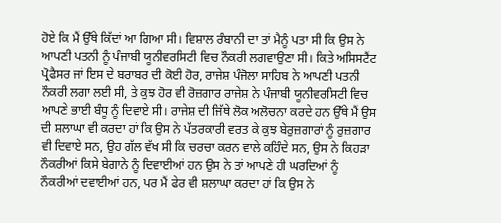ਹੋਏ ਕਿ ਮੈਂ ਉੱਥੇ ਕਿੱਦਾਂ ਆ ਗਿਆ ਸੀ। ਵਿਸ਼ਾਲ ਰੰਬਾਨੀ ਦਾ ਤਾਂ ਮੈਨੂੰ ਪਤਾ ਸੀ ਕਿ ਉਸ ਨੇ ਆਪਣੀ ਪਤਨੀ ਨੂੰ ਪੰਜਾਬੀ ਯੂਨੀਵਰਸਿਟੀ ਵਿਚ ਨੌਕਰੀ ਲਗਵਾਉਣਾ ਸੀ। ਕਿਤੇ ਅਸਿਸਟੈਂਟ ਪ੍ਰੋਫੈਸਰ ਜਾਂ ਇਸ ਦੇ ਬਰਾਬਰ ਦੀ ਕੋਈ ਹੋਰ, ਰਾਜੇਸ਼ ਪੰਜੋਲਾ ਸਾਹਿਬ ਨੇ ਆਪਣੀ ਪਤਨੀ ਨੌਕਰੀ ਲਗਾ ਲਈ ਸੀ, ਤੇ ਕੁਝ ਹੋਰ ਵੀ ਰੋਜ਼ਗਾਰ ਰਾਜੇਸ਼ ਨੇ ਪੰਜਾਬੀ ਯੂਨੀਵਰਸਿਟੀ ਵਿਚ ਆਪਣੇ ਭਾਈ ਬੰਧੂ ਨੂੰ ਦਿਵਾਏ ਸੀ। ਰਾਜੇਸ਼ ਦੀ ਜਿੱਥੇ ਲੋਕ ਅਲੋਚਨਾ ਕਰਦੇ ਹਨ ਉੱਥੇ ਮੈਂ ਉਸ ਦੀ ਸ਼ਲਾਘਾ ਵੀ ਕਰਦਾ ਹਾਂ ਕਿ ਉਸ ਨੇ ਪੱਤਰਕਾਰੀ ਵਰਤ ਕੇ ਕੁਝ ਬੇਰੁਜ਼ਗਾਰਾਂ ਨੂੰ ਰੁਜ਼ਗਾਰ ਵੀ ਦਿਵਾਏ ਸਨ, ਉਹ ਗੱਲ ਵੱਖ ਸੀ ਕਿ ਚਰਚਾ ਕਰਨ ਵਾਲੇ ਕਹਿੰਦੇ ਸਨ, ਉਸ ਨੇ ਕਿਹੜਾ ਨੌਕਰੀਆਂ ਕਿਸੇ ਬੇਗਾਨੇ ਨੂੰ ਦਿਵਾਈਆਂ ਹਨ ਉਸ ਨੇ ਤਾਂ ਆਪਣੇ ਹੀ ਘਰਦਿਆਂ ਨੂੰ ਨੌਕਰੀਆਂ ਦਵਾਈਆਂ ਹਨ, ਪਰ ਮੈਂ ਫੇਰ ਵੀ ਸ਼ਲਾਘਾ ਕਰਦਾ ਹਾਂ ਕਿ ਉਸ ਨੇ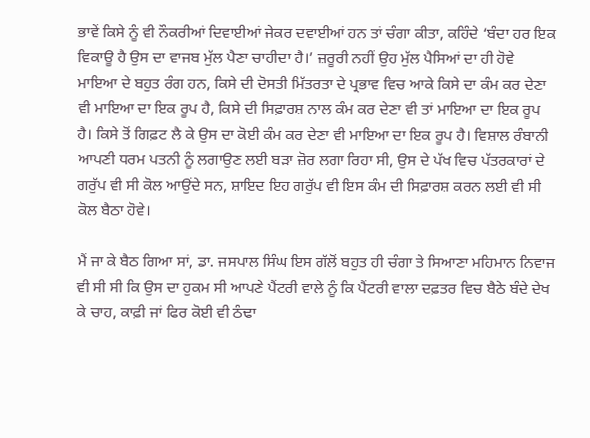ਭਾਵੇਂ ਕਿਸੇ ਨੂੰ ਵੀ ਨੌਕਰੀਆਂ ਦਿਵਾਈਆਂ ਜੇਕਰ ਦਵਾਈਆਂ ਹਨ ਤਾਂ ਚੰਗਾ ਕੀਤਾ, ਕਹਿੰਦੇ ‘ਬੰਦਾ ਹਰ ਇਕ ਵਿਕਾਊ ਹੈ ਉਸ ਦਾ ਵਾਜਬ ਮੁੱਲ ਪੈਣਾ ਚਾਹੀਦਾ ਹੈ।’ ਜ਼ਰੂਰੀ ਨਹੀਂ ਉਹ ਮੁੱਲ ਪੈਸਿਆਂ ਦਾ ਹੀ ਹੋਵੇ ਮਾਇਆ ਦੇ ਬਹੁਤ ਰੰਗ ਹਨ, ਕਿਸੇ ਦੀ ਦੋਸਤੀ ਮਿੱਤਰਤਾ ਦੇ ਪ੍ਰਭਾਵ ਵਿਚ ਆਕੇ ਕਿਸੇ ਦਾ ਕੰਮ ਕਰ ਦੇਣਾ ਵੀ ਮਾਇਆ ਦਾ ਇਕ ਰੂਪ ਹੈ, ਕਿਸੇ ਦੀ ਸਿਫ਼ਾਰਸ਼ ਨਾਲ ਕੰਮ ਕਰ ਦੇਣਾ ਵੀ ਤਾਂ ਮਾਇਆ ਦਾ ਇਕ ਰੂਪ ਹੈ। ਕਿਸੇ ਤੋਂ ਗਿਫ਼ਟ ਲੈ ਕੇ ਉਸ ਦਾ ਕੋਈ ਕੰਮ ਕਰ ਦੇਣਾ ਵੀ ਮਾਇਆ ਦਾ ਇਕ ਰੂਪ ਹੈ। ਵਿਸ਼ਾਲ ਰੰਬਾਨੀ ਆਪਣੀ ਧਰਮ ਪਤਨੀ ਨੂੰ ਲਗਾਉਣ ਲਈ ਬੜਾ ਜ਼ੋਰ ਲਗਾ ਰਿਹਾ ਸੀ, ਉਸ ਦੇ ਪੱਖ ਵਿਚ ਪੱਤਰਕਾਰਾਂ ਦੇ ਗਰੁੱਪ ਵੀ ਸੀ ਕੋਲ ਆਉਂਦੇ ਸਨ, ਸ਼ਾਇਦ ਇਹ ਗਰੁੱਪ ਵੀ ਇਸ ਕੰਮ ਦੀ ਸਿਫ਼ਾਰਸ਼ ਕਰਨ ਲਈ ਵੀ ਸੀ ਕੋਲ ਬੈਠਾ ਹੋਵੇ।

ਮੈਂ ਜਾ ਕੇ ਬੈਠ ਗਿਆ ਸਾਂ, ਡਾ. ਜਸਪਾਲ ਸਿੰਘ ਇਸ ਗੱਲੋਂ ਬਹੁਤ ਹੀ ਚੰਗਾ ਤੇ ਸਿਆਣਾ ਮਹਿਮਾਨ ਨਿਵਾਜ ਵੀ ਸੀ ਸੀ ਕਿ ਉਸ ਦਾ ਹੁਕਮ ਸੀ ਆਪਣੇ ਪੈਂਟਰੀ ਵਾਲੇ ਨੂੰ ਕਿ ਪੈਂਟਰੀ ਵਾਲਾ ਦਫ਼ਤਰ ਵਿਚ ਬੈਠੇ ਬੰਦੇ ਦੇਖ ਕੇ ਚਾਹ, ਕਾਫ਼ੀ ਜਾਂ ਫਿਰ ਕੋਈ ਵੀ ਠੰਢਾ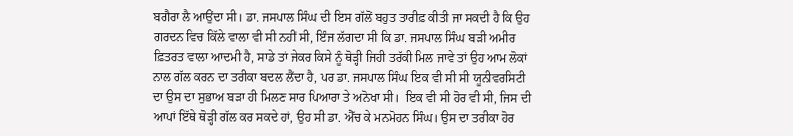ਬਗੈਰਾ ਲੈ ਆਉਂਦਾ ਸੀ। ਡਾ. ਜਸਪਾਲ ਸਿੰਘ ਦੀ ਇਸ ਗੱਲੋਂ ਬਹੁਤ ਤਾਰੀਫ਼ ਕੀਤੀ ਜਾ ਸਕਦੀ ਹੈ ਕਿ ਉਹ ਗਰਦਨ ਵਿਚ ਕਿੱਲੇ ਵਾਲਾ ਵੀ ਸੀ ਨਹੀਂ ਸੀ, ਇੰਜ ਲੱਗਦਾ ਸੀ ਕ‌ਿ ਡਾ. ਜਸਪਾਲ ਸਿੰਘ ਬੜੀ ਅਮੀਰ ਫ਼ਿਤਰਤ ਵਾਲਾ ਆਦਮੀ ਹੈ, ਸਾਡੇ ਤਾਂ ਜੇਕਰ ਕਿਸੇ ਨੂੰ ਥੋੜ੍ਹੀ ਜਿਹੀ ਤਰੱਕੀ ਮਿਲ ਜਾਵੇ ਤਾਂ ਉਹ ਆਮ ਲੋਕਾਂ ਨਾਲ ਗੱਲ ਕਰਨ ਦਾ ਤਰੀਕਾ ਬਦਲ ਲੈਂਦਾ ਹੈ, ਪਰ ਡਾ. ਜਸਪਾਲ ਸਿੰਘ ਇਕ ਵੀ ਸੀ ਸੀ ਯੂਨੀਵਰਸਿਟੀ ਦਾ ਉਸ ਦਾ ਸੁਭਾਅ ਬੜਾ ਹੀ ਮਿਲਣ ਸਾਰ ਪਿਆਰਾ ਤੇ ਅਨੋਖਾ ਸੀ।  ਇਕ ਵੀ ਸੀ ਹੋਰ ਵੀ ਸੀ, ਜਿਸ ਦੀ ਆਪਾਂ ਇੱਥੇ ਥੋੜ੍ਹੀ ਗੱਲ ਕਰ ਸਕਦੇ ਹਾਂ, ਉਹ ਸੀ ਡਾ. ਐੱਚ ਕੇ ਮਨਮੋਹਨ ਸਿੰਘ। ਉਸ ਦਾ ਤਰੀਕਾ ਹੋਰ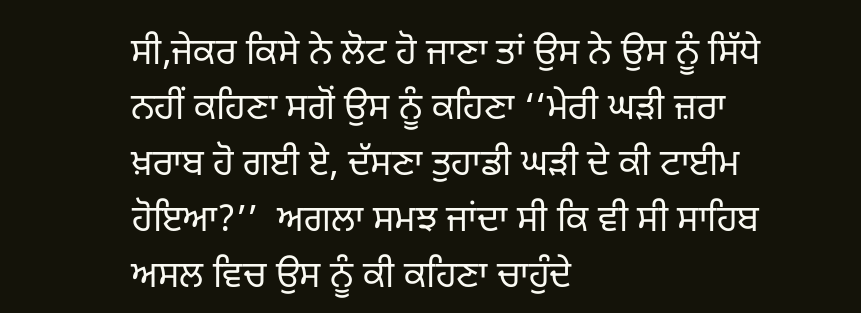ਸੀ,ਜੇਕਰ ਕਿਸੇ ਨੇ ਲੋਟ ਹੋ ਜਾਣਾ ਤਾਂ ਉਸ ਨੇ ਉਸ ਨੂੰ ਸਿੱਧੇ ਨਹੀਂ ਕਹਿਣਾ ਸਗੋਂ ਉਸ ਨੂੰ ਕਹਿਣਾ ‘‘ਮੇਰੀ ਘੜੀ ਜ਼ਰਾ ਖ਼ਰਾਬ ਹੋ ਗਈ ਏ, ਦੱਸਣਾ ਤੁਹਾਡੀ ਘੜੀ ਦੇ ਕੀ ਟਾਈਮ ਹੋਇਆ?’’  ਅਗਲਾ ਸਮਝ ਜਾਂਦਾ ਸੀ ਕਿ ਵੀ ਸੀ ਸਾਹਿਬ ਅਸਲ ਵਿਚ ਉਸ ਨੂੰ ਕੀ ਕਹਿਣਾ ਚਾਹੁੰਦੇ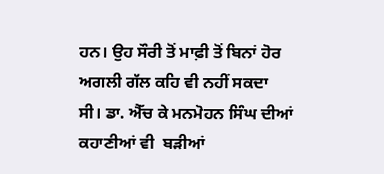ਹਨ। ਉਹ ਸੌਰੀ ਤੋਂ ਮਾਫ਼ੀ ਤੋਂ ਬਿਨਾਂ ਹੋਰ ਅਗਲੀ ਗੱਲ ਕਹਿ ਵੀ ਨਹੀਂ ਸਕਦਾ ਸੀ। ਡਾ. ਐੱਚ ਕੇ ਮਨਮੋਹਨ ਸਿੰਘ ਦੀਆਂ ਕਹਾਣੀਆਂ ਵੀ  ਬੜੀਆਂ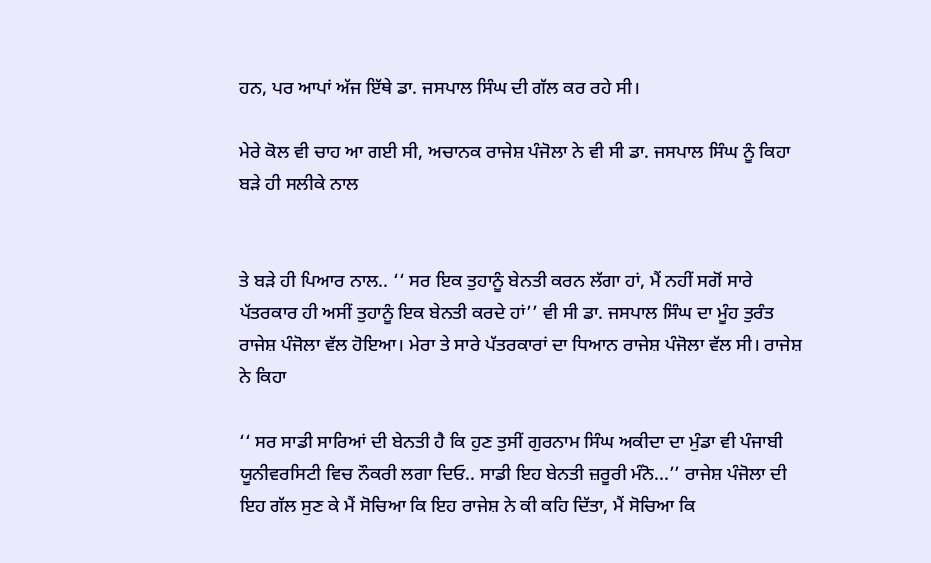ਹਨ, ਪਰ ਆਪਾਂ ਅੱਜ ਇੱਥੇ ਡਾ. ਜਸਪਾਲ ਸਿੰਘ ਦੀ ਗੱਲ ਕਰ ਰਹੇ ਸੀ।

ਮੇਰੇ ਕੋਲ ਵੀ ਚਾਹ ਆ ਗਈ ਸੀ, ਅਚਾਨਕ ਰਾਜੇਸ਼ ਪੰਜੋਲਾ ਨੇ ਵੀ ਸੀ ਡਾ. ਜਸਪਾਲ ਸਿੰਘ ਨੂੰ ਕਿਹਾ ਬੜੇ ਹੀ ਸਲੀਕੇ ਨਾਲ


ਤੇ ਬੜੇ ਹੀ ਪਿਆਰ ਨਾਲ.. ‘‘ ਸਰ ਇਕ ਤੁਹਾਨੂੰ ਬੇਨਤੀ ਕਰਨ ਲੱਗਾ ਹਾਂ, ਮੈਂ ਨਹੀਂ ਸਗੋਂ ਸਾਰੇ ਪੱਤਰਕਾਰ ਹੀ ਅਸੀਂ ਤੁਹਾਨੂੰ ਇਕ ਬੇਨਤੀ ਕਰਦੇ ਹਾਂ’’ ਵੀ ਸੀ ਡਾ. ਜਸਪਾਲ ਸਿੰਘ ਦਾ ਮੂੰਹ ਤੁਰੰਤ ਰਾਜੇਸ਼ ਪੰਜੋਲਾ ਵੱਲ ਹੋਇਆ। ਮੇਰਾ ਤੇ ਸਾਰੇ ਪੱਤਰਕਾਰਾਂ ਦਾ ਧਿਆਨ ਰਾਜੇਸ਼ ਪੰਜੋਲਾ ਵੱਲ ਸੀ। ਰਾਜੇਸ਼ ਨੇ ਕਿਹਾ

‘‘ ਸਰ ਸਾਡੀ ਸਾਰਿਆਂ ਦੀ ਬੇਨਤੀ ਹੈ ਕਿ ਹੁਣ ਤੁਸੀਂ ਗੁਰਨਾਮ ਸਿੰਘ ਅਕੀਦਾ ਦਾ ਮੁੰਡਾ ਵੀ ਪੰਜਾਬੀ ਯੂਨੀਵਰਸਿਟੀ ਵਿਚ ਨੌਕਰੀ ਲਗਾ ਦਿਓ.. ਸਾਡੀ ਇਹ ਬੇਨਤੀ ਜ਼ਰੂਰੀ ਮੰਨੋ...’’ ਰਾਜੇਸ਼ ਪੰਜੋਲਾ ਦੀ ਇਹ ਗੱਲ ਸੁਣ ਕੇ ਮੈਂ ਸੋਚਿਆ ਕਿ ਇਹ ਰਾਜੇ‌ਸ਼ ਨੇ ਕੀ ਕਹਿ ਦਿੱਤਾ, ਮੈਂ ਸੋਚਿਆ ਕਿ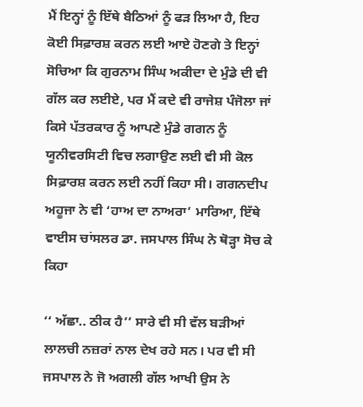ਮੈਂ ਇਨ੍ਹਾਂ ਨੂੰ ਇੱਥੇ ਬੈਠਿਆਂ ਨੂੰ ਫੜ ਲਿਆ ਹੈ, ਇਹ ਕੋਈ ਸਿਫ਼ਾਰਸ਼ ਕਰਨ ਲਈ ਆਏ ਹੋਣਗੇ ਤੇ ਇਨ੍ਹਾਂ ਸੋਚਿਆ ਕਿ ਗੁਰਨਾਮ ਸਿੰਘ ਅਕੀਦਾ ਦੇ ਮੁੰਡੇ ਦੀ ਵੀ ਗੱਲ ਕਰ ਲਈਏ, ਪਰ ਮੈਂ ਕਦੇ ਵੀ ਰਾਜੇਸ਼ ਪੰਜੋਲਾ ਜਾਂ ਕਿਸੇ ਪੱਤਰਕਾਰ ਨੂੰ ਆਪਣੇ ਮੁੰਡੇ ਗਗਨ ਨੂੰ ਯੂਨੀਵਰਸਿਟੀ ਵਿਚ ਲਗਾਉਣ ਲਈ ਵੀ ਸੀ ਕੋਲ ਸਿਫ਼ਾਰਸ਼ ਕਰਨ ਲਈ ਨਹੀਂ ਕਿਹਾ ਸੀ। ਗਗਨਦੀਪ ਅਹੂਜਾ ਨੇ ਵੀ ‘ਹਾਅ ਦਾ ਨਾਅਰਾ’ ਮਾਰਿਆ, ਇੱਥੇ ਵਾਈਸ ਚਾਂਸਲਰ ਡਾ. ਜਸਪਾਲ ਸਿੰਘ ਨੇ ਥੋੜ੍ਹਾ ਸੋਚ ਕੇ ਕਿਹਾ

‘‘ ਅੱਛਾ.. ਠੀਕ ਹੈ’’ ਸਾਰੇ ਵੀ ਸੀ ਵੱਲ ਬੜੀਆਂ ਲਾਲਚੀ ਨਜ਼ਰਾਂ ਨਾਲ ਦੇਖ ਰਹੇ ਸਨ। ਪਰ ਵੀ ਸੀ ਜਸਪਾਲ ਨੇ ਜੋ ਅਗਲੀ ਗੱਲ ਆਖੀ ਉਸ ਨੇ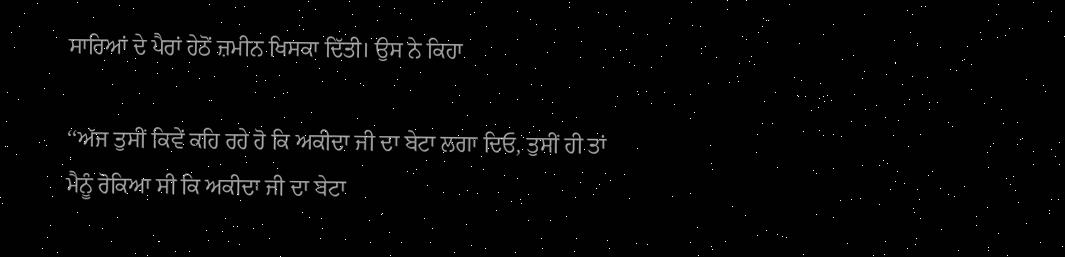ਸਾਰਿਆਂ ਦੇ ਪੈਰਾਂ ਹੇਠੋਂ ਜ਼ਮੀਨ ਖਿਸਕਾ ਦਿੱਤੀ। ਉਸ ਨੇ ਕਿਹਾ

‘‘ਅੱਜ ਤੁਸੀਂ ਕਿਵੇਂ ਕਹਿ ਰਹੇ ਹੋ ਕਿ ਅਕੀਦਾ ਜੀ ਦਾ ਬੇਟਾ ਲਗਾ ਦਿਓ, ਤੁਸੀਂ ਹੀ ਤਾਂ ਮੈਨੂੰ ਰੋਕਿਆ ਸੀ ਕਿ ਅਕੀਦਾ ਜੀ ਦਾ ਬੇਟਾ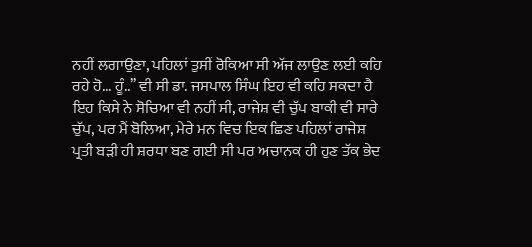ਨਹੀਂ ਲਗਾਉਣਾ, ਪਹਿਲਾਂ ਤੁਸੀਂ ਰੋਕਿਆ ਸੀ ਅੱਜ ਲਾਉਣ ਲਈ ਕਹਿ ਰਹੇ ਹੋ... ਹੂੰ..’’ ਵੀ ਸੀ ਡਾ. ਜਸਪਾਲ ਸਿੰਘ ਇਹ ਵੀ ਕਹਿ ਸਕਦਾ ਹੈ ਇਹ ਕਿਸੇ ਨੇ ਸੋਚਿਆ ਵੀ ਨਹੀਂ ਸੀ, ਰਾਜੇ‌ਸ਼ ਵੀ ਚੁੱਪ ਬਾਕੀ ਵੀ ਸਾਰੇ ਚੁੱਪ, ਪਰ ਮੈਂ ਬੋਲਿਆ, ਮੇਰੇ ਮਨ ਵਿਚ ਇਕ ਛਿਣ ਪਹਿਲਾਂ ਰਾਜੇਸ਼ ਪ੍ਰਤੀ ਬੜੀ ਹੀ ਸ਼ਰਧਾ ਬਣ ਗਈ ਸੀ ਪਰ ਅਚਾਨਕ ਹੀ ਹੁਣ ਤੱਕ ਭੇਦ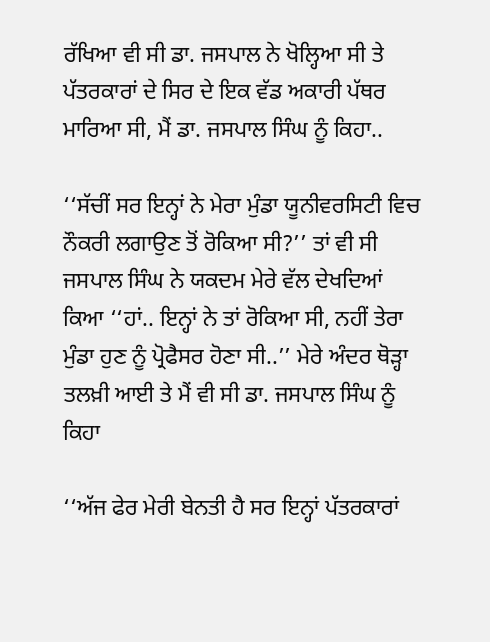ਰੱਖਿਆ ਵੀ ਸੀ ਡਾ. ਜਸਪਾਲ ਨੇ ਖੋਲ੍ਹਿਆ ਸੀ ਤੇ ਪੱਤਰਕਾਰਾਂ ਦੇ ਸਿਰ ਦੇ ਇਕ ਵੱਡ ਅਕਾਰੀ ਪੱਥਰ ਮਾਰਿਆ ਸੀ, ਮੈਂ ਡਾ. ਜਸਪਾਲ ਸਿੰਘ ਨੂੰ ਕਿਹਾ..

‘‘ਸੱਚੀਂ ਸਰ ਇਨ੍ਹਾਂ ਨੇ ਮੇਰਾ ਮੁੰਡਾ ਯੂਨੀਵਰਸਿਟੀ ਵਿਚ ਨੌਕਰੀ ਲਗਾਉਣ ਤੋਂ ਰੋਕਿਆ ਸੀ?’’ ਤਾਂ ਵੀ ਸੀ ਜਸਪਾਲ ਸਿੰਘ ਨੇ ਯਕਦਮ ਮੇਰੇ ਵੱਲ ਦੇਖਦਿਆਂ ਕਿਆ ‘‘ਹਾਂ.. ਇਨ੍ਹਾਂ ਨੇ ਤਾਂ ਰੋਕਿਆ ਸੀ, ਨਹੀਂ ਤੇਰਾ ਮੁੰਡਾ ਹੁਣ ਨੂੰ ਪ੍ਰੋਫੈਸਰ ਹੋਣਾ ਸੀ..’’ ਮੇਰੇ ਅੰਦਰ ਥੋੜ੍ਹਾ ਤਲਖ਼ੀ ਆਈ ਤੇ ਮੈਂ ਵੀ ਸੀ ਡਾ. ਜਸਪਾਲ ਸਿੰਘ ਨੂੰ ਕਿਹਾ

‘‘ਅੱਜ ਫੇਰ ਮੇਰੀ ਬੇਨਤੀ ਹੈ ਸਰ ਇਨ੍ਹਾਂ ਪੱਤਰਕਾਰਾਂ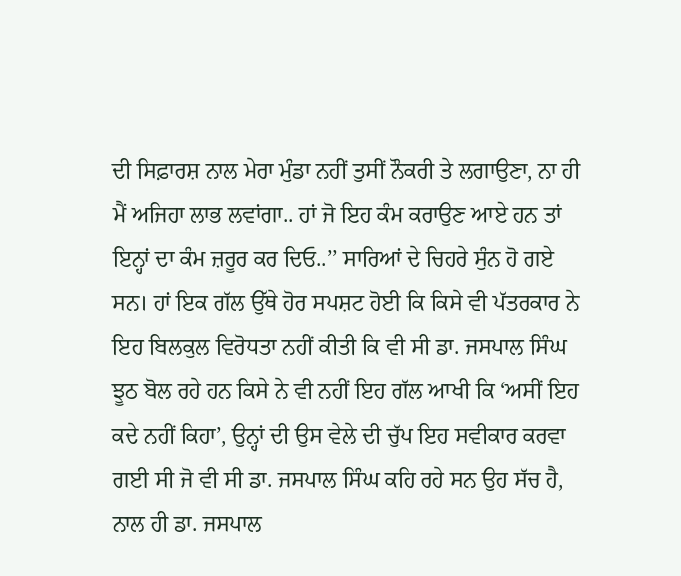ਦੀ ਸਿਫ਼ਾਰਸ਼ ਨਾਲ ਮੇਰਾ ਮੁੰਡਾ ਨਹੀਂ ਤੁਸੀਂ ਨੌਕਰੀ ਤੇ ਲਗਾਉਣਾ, ਨਾ ਹੀ ਮੈਂ ਅਜਿਹਾ ਲਾਭ ਲਵਾਂਗਾ.. ਹਾਂ ਜੋ ਇਹ ਕੰਮ ਕਰਾਉਣ ਆਏ ਹਨ ਤਾਂ ਇਨ੍ਹਾਂ ਦਾ ਕੰਮ ਜ਼ਰੂਰ ਕਰ ਦਿਓ..’’ ਸਾਰਿਆਂ ਦੇ ਚਿਹਰੇ ਸੁੰਨ ਹੋ ਗਏ ਸਨ। ਹਾਂ ਇਕ ਗੱਲ ਉੱਥੇ ਹੋਰ ਸਪਸ਼ਟ ਹੋਈ ਕਿ ਕਿਸੇ ਵੀ ਪੱਤਰਕਾਰ ਨੇ ਇਹ ਬਿਲਕੁਲ ਵਿਰੋਧਤਾ ਨਹੀਂ ਕੀਤੀ ਕਿ ਵੀ ਸੀ ਡਾ. ਜਸਪਾਲ ਸਿੰਘ ਝੂਠ ਬੋਲ ਰਹੇ ਹਨ ਕਿਸੇ ਨੇ ਵੀ ਨਹੀਂ ਇਹ ਗੱਲ ਆਖੀ ਕਿ ‘ਅਸੀਂ ਇਹ ਕਦੇ ਨਹੀਂ ਕਿਹਾ’, ਉਨ੍ਹਾਂ ਦੀ ਉਸ ਵੇਲੇ ਦੀ ਚੁੱਪ ਇਹ ਸਵੀਕਾਰ ਕਰਵਾ ਗਈ ਸੀ ਜੋ ਵੀ ਸੀ ਡਾ. ਜਸਪਾਲ ਸਿੰਘ ਕਹਿ ਰਹੇ ਸਨ ਉਹ ਸੱਚ ਹੈ, ਨਾਲ ਹੀ ਡਾ. ਜਸਪਾਲ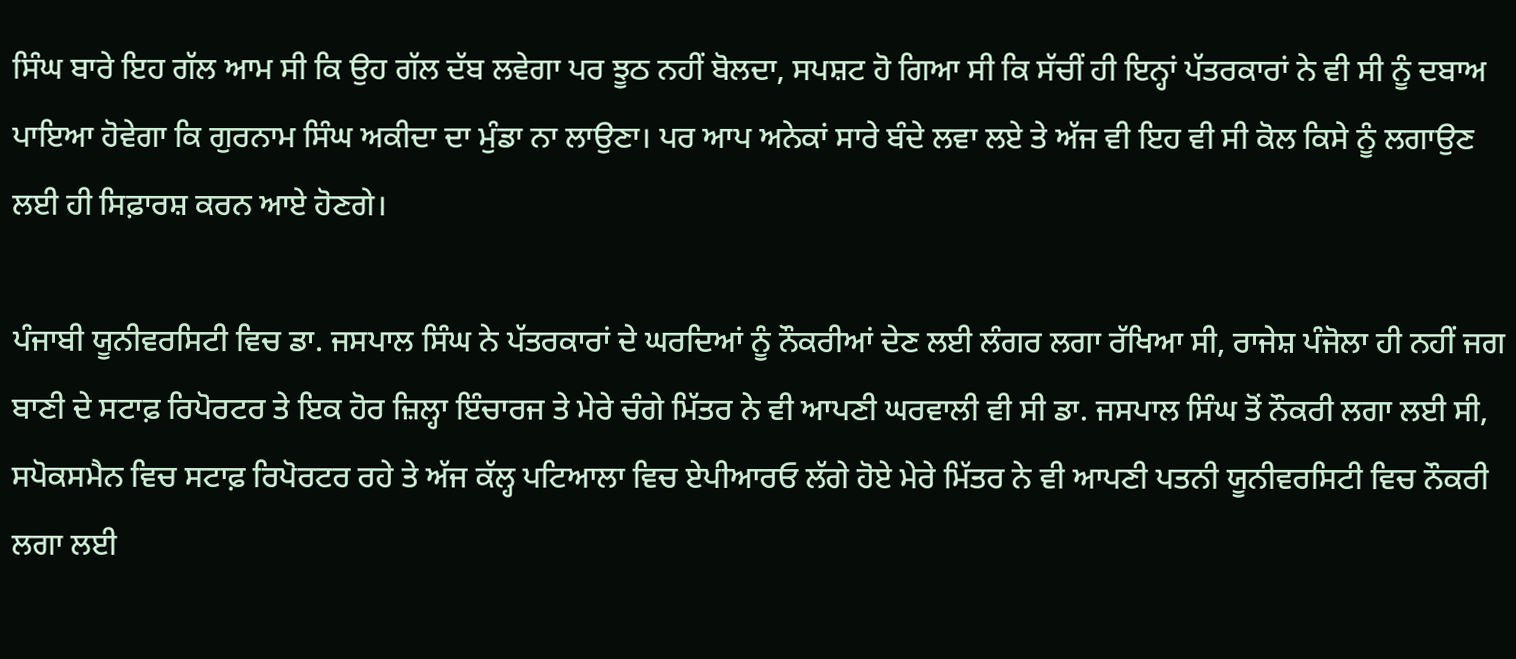ਸਿੰਘ ਬਾਰੇ ਇਹ ਗੱਲ ਆਮ ਸੀ ਕਿ ਉਹ ਗੱਲ ਦੱਬ ਲਵੇਗਾ ਪਰ ਝੂਠ ਨਹੀਂ ਬੋਲਦਾ, ਸਪਸ਼ਟ ਹੋ ਗਿਆ ਸੀ ਕਿ ਸੱਚੀਂ ਹੀ ਇਨ੍ਹਾਂ ਪੱਤਰਕਾਰਾਂ ਨੇ ਵੀ ਸੀ ਨੂੰ ਦਬਾਅ ਪਾਇਆ ਹੋਵੇਗਾ ਕਿ ਗੁਰਨਾਮ ਸਿੰਘ ਅਕੀਦਾ ਦਾ ਮੁੰਡਾ ਨਾ ਲਾਉਣਾ। ਪਰ ਆਪ ਅਨੇਕਾਂ ਸਾਰੇ ਬੰਦੇ ਲਵਾ ਲਏ ਤੇ ਅੱਜ ਵੀ ਇਹ ਵੀ ਸੀ ਕੋਲ ਕਿਸੇ ਨੂੰ ਲਗਾਉਣ ਲਈ ਹੀ ਸਿਫ਼ਾਰਸ਼ ਕਰਨ ਆਏ ਹੋਣਗੇ।

ਪੰਜਾਬੀ ਯੂਨੀਵਰਸਿਟੀ ਵਿਚ ਡਾ. ਜਸਪਾਲ ਸਿੰਘ ਨੇ ਪੱਤਰਕਾਰਾਂ ਦੇ ਘਰਦਿਆਂ ਨੂੰ ਨੌਕਰੀਆਂ ਦੇਣ ਲਈ ਲੰਗਰ ਲਗਾ ਰੱਖਿਆ ਸੀ, ਰਾਜੇਸ਼ ਪੰਜੋਲਾ ਹੀ ਨਹੀਂ ਜਗ ਬਾਣੀ ਦੇ ਸਟਾਫ਼ ਰਿਪੋਰਟਰ ਤੇ ਇਕ ਹੋਰ ਜ਼ਿਲ੍ਹਾ ਇੰਚਾਰਜ ਤੇ ਮੇਰੇ ਚੰਗੇ ਮਿੱਤਰ ਨੇ ਵੀ ਆਪਣੀ ਘਰਵਾਲੀ ਵੀ ਸੀ ਡਾ. ਜਸਪਾਲ ਸਿੰਘ ਤੋਂ ਨੌਕਰੀ ਲਗਾ ਲਈ ਸੀ, ਸਪੋਕਸਮੈਨ ਵਿਚ ਸਟਾਫ਼ ਰਿਪੋਰਟਰ ਰਹੇ ਤੇ ਅੱਜ ਕੱਲ੍ਹ ਪਟਿਆਲਾ ਵਿਚ ਏਪੀਆਰਓ ਲੱਗੇ ਹੋਏ ਮੇਰੇ ਮਿੱਤਰ ਨੇ ਵੀ ਆਪਣੀ ਪਤਨੀ ਯੂਨੀਵਰਸਿਟੀ ਵਿਚ ਨੌਕਰੀ ਲਗਾ ਲਈ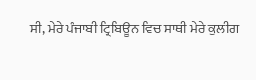ਸੀ, ਮੇਰੇ ਪੰਜਾਬੀ ਟ੍ਰਿਬਿਊਨ ਵਿਚ ਸਾਥੀ ਮੇਰੇ ਕੁਲੀਗ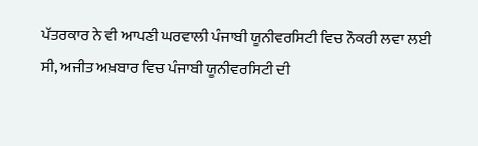ਪੱਤਰਕਾਰ ਨੇ ਵੀ ਆਪਣੀ ਘਰਵਾਲੀ ਪੰਜਾਬੀ ਯੂਨੀਵਰਸਿਟੀ ਵਿਚ ਨੌਕਰੀ ਲਵਾ ਲਈ ਸੀ, ਅਜੀਤ ਅਖ਼ਬਾਰ ਵਿਚ ਪੰਜਾਬੀ ਯੂਨੀਵਰਸਿਟੀ ਦੀ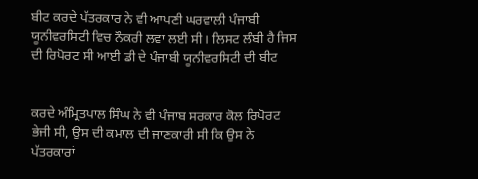ਬੀਟ ਕਰਦੇ ਪੱਤਰਕਾਰ ਨੇ ਵੀ ਆਪਣੀ ਘਰਵਾਲੀ ਪੰਜਾਬੀ ਯੂਨੀਵਰਸਿਟੀ ਵਿਚ ਨੌਕਰੀ ਲਵਾ ਲਈ ਸੀ। ਲਿਸਟ ਲੰਬੀ ਹੈ ਜਿਸ ਦੀ ਰਿਪੋਰਟ ਸੀ ਆਈ ਡੀ ਦੇ ਪੰਜਾਬੀ ਯੂਨੀਵਰਸਿਟੀ ਦੀ ਬੀਟ


ਕਰਦੇ ਅੰਮ੍ਰਿਤਪਾਲ ਸਿੰਘ ਨੇ ਵੀ ਪੰਜਾਬ ਸਰਕਾਰ ਕੋਲ ਰਿਪੋਰਟ ਭੇਜੀ ਸੀ, ਉਸ ਦੀ ਕਮਾਲ ਦੀ ਜਾਣਕਾਰੀ ਸੀ ਕਿ ਉਸ ਨੇ ਪੱਤਰਕਾਰਾਂ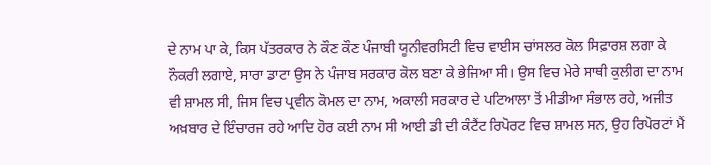ਦੇ ਨਾਮ ਪਾ ਕੇ, ਕਿਸ ਪੱਤਰਕਾਰ ਨੇ ਕੌਣ ਕੌਣ ਪੰਜਾਬੀ ਯੂਨੀਵਰਸਿਟੀ ਵਿਚ ਵਾਈਸ ਚਾਂਸਲਰ ਕੋਲ ਸਿਫ਼ਾਰਸ਼ ਲਗਾ ਕੇ ਨੌਕਰੀ ਲਗਾਏ, ਸਾਰਾ ਡਾਟਾ ਉਸ ਨੇ ਪੰਜਾਬ ਸਰਕਾਰ ਕੋਲ ਬਣਾ ਕੇ ਭੇਜਿਆ ਸੀ। ਉਸ ਵਿਚ ਮੇਰੇ ਸਾਥੀ ਕੁਲੀਗ ਦਾ ਨਾਮ ਵੀ ਸ਼ਾਮਲ ਸੀ, ਜਿਸ ਵਿਚ ਪ੍ਰਵੀਨ ਕੋਮਲ ਦਾ ਨਾਮ, ਅਕਾਲੀ ਸਰਕਾਰ ਦੇ ਪਟਿਆਲਾ ਤੋਂ ਮੀਡੀਆ ਸੰਭਾਲ ਰਹੇ, ਅਜੀਤ ਅਖ਼ਬਾਰ ਦੇ ਇੰਚਾਰਜ ਰਹੇ ਆਦਿ ਹੋਰ ਕਈ ਨਾਮ ਸੀ ਆਈ ਡੀ ਦੀ ਕੰਟੈਂਟ ਰਿਪੋਰਟ ਵਿਚ ਸ਼ਾਮਲ ਸਨ, ਉਹ ਰਿਪੋਰਟਾਂ ਮੈਂ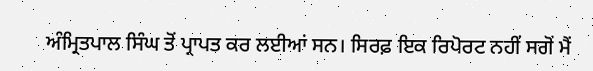ਅੰਮ੍ਰਿਤਪਾਲ ਸਿੰਘ ਤੋਂ ਪ੍ਰਾਪਤ ਕਰ ਲਈਆਂ ਸਨ। ਸਿਰਫ਼ ਇਕ ਰਿਪੋਰਟ ਨਹੀਂ ਸਗੋਂ ਮੈਂ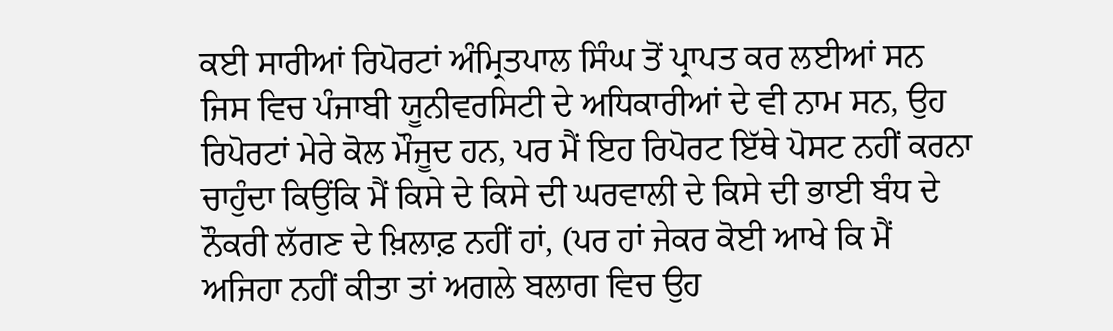ਕਈ ਸਾਰੀਆਂ ਰਿਪੋਰਟਾਂ ਅੰਮ੍ਰਿਤਪਾਲ ਸਿੰਘ ਤੋਂ ਪ੍ਰਾਪਤ ਕਰ ਲਈਆਂ ਸਨ ਜਿਸ ਵਿਚ ਪੰਜਾਬੀ ਯੂਨੀਵਰਸਿਟੀ ਦੇ ਅਧਿਕਾਰੀਆਂ ਦੇ ਵੀ ਨਾਮ ਸਨ, ਉਹ ਰਿਪੋਰਟਾਂ ਮੇਰੇ ਕੋਲ ਮੌਜੂਦ ਹਨ, ਪਰ ਮੈਂ ਇਹ ਰਿਪੋਰਟ ਇੱਥੇ ਪੋਸਟ ਨਹੀਂ ਕਰਨਾ ਚਾਹੁੰਦਾ ਕਿਉਂਕਿ ਮੈਂ ਕਿਸੇ ਦੇ ਕਿਸੇ ਦੀ ਘਰਵਾਲੀ ਦੇ ਕਿਸੇ ਦੀ ਭਾਈ ਬੰਧ ਦੇ ਨੌਕਰੀ ਲੱਗਣ ਦੇ ਖ਼ਿਲਾਫ਼ ਨਹੀਂ ਹਾਂ, (ਪਰ ਹਾਂ ਜੇਕਰ ਕੋਈ ਆਖੇ ਕਿ ਮੈਂ ਅਜਿਹਾ ਨਹੀਂ ਕੀਤਾ ਤਾਂ ਅਗਲੇ ਬਲਾਗ ਵਿਚ ਉਹ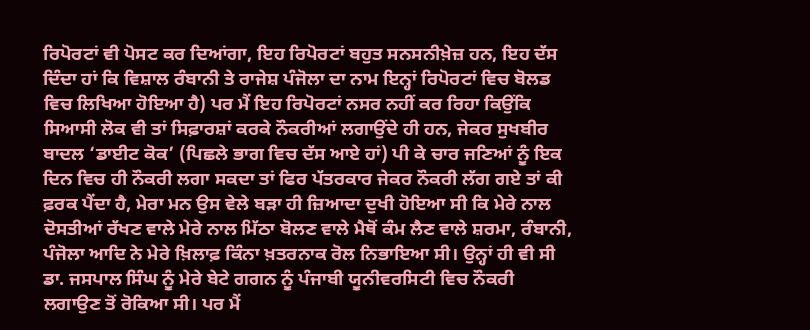ਰਿਪੋਰਟਾਂ ਵੀ ਪੋਸਟ ਕਰ ਦਿਆਂਗਾ, ਇਹ ਰਿਪੋਰਟਾਂ ਬਹੁਤ ਸਨਸਨੀਖ਼ੇਜ਼ ਹਨ, ਇਹ ਦੱਸ ਦਿੰਦਾ ਹਾਂ ਕਿ ਵਿਸ਼ਾਲ ਰੰਬਾਨੀ ਤੇ ਰਾਜੇਸ਼ ਪੰਜੋਲਾ ਦਾ ਨਾਮ ਇਨ੍ਹਾਂ ਰਿਪੋਰਟਾਂ ਵਿਚ ਬੋਲਡ ਵਿਚ ਲਿਖਿਆ ਹੋਇਆ ਹੈ) ਪਰ ਮੈਂ ਇਹ ਰਿਪੋਰਟਾਂ ਨਸਰ ਨਹੀਂ ਕਰ ਰਿਹਾ ਕਿਉਂਕਿ ਸਿਆਸੀ ਲੋਕ ਵੀ ਤਾਂ ਸਿਫ਼ਾਰਸ਼ਾਂ ਕਰਕੇ ਨੌਕਰੀਆਂ ਲਗਾਉਂਦੇ ਹੀ ਹਨ, ਜੇਕਰ ਸੁਖਬੀਰ ਬਾਦਲ ‘ਡਾਈਟ ਕੋਕ’ (ਪਿਛਲੇ ਭਾਗ ਵਿਚ ਦੱਸ ਆਏ ਹਾਂ) ਪੀ ਕੇ ਚਾਰ ਜਣਿਆਂ ਨੂੰ ਇਕ ਦਿਨ ਵਿਚ ਹੀ ਨੌਕਰੀ ਲਗਾ ਸਕਦਾ ਤਾਂ ਫਿਰ ਪੱਤਰਕਾਰ ਜੇਕਰ ਨੌਕਰੀ ਲੱਗ ਗਏ ਤਾਂ ਕੀ ਫ਼ਰਕ ਪੈਂਦਾ ਹੈ, ਮੇਰਾ ਮਨ ਉਸ ਵੇਲੇ ਬੜਾ ਹੀ ਜ਼ਿਆਦਾ ਦੁਖੀ ਹੋਇਆ ਸੀ ਕਿ ਮੇਰੇ ਨਾਲ ਦੋਸਤੀਆਂ ਰੱਖਣ ਵਾਲੇ ਮੇਰੇ ਨਾਲ ਮਿੱਠਾ ਬੋਲਣ ਵਾਲੇ ਮੈਥੋਂ ਕੰਮ ਲੈਣ ਵਾਲੇ ਸ਼ਰਮਾ, ਰੰਬਾਨੀ, ਪੰਜੋਲਾ ਆਦਿ ਨੇ ਮੇਰੇ ਖ਼ਿਲਾਫ਼ ਕਿੰਨਾ ਖ਼ਤਰਨਾਕ ਰੋਲ ਨਿਭਾਇਆ ਸੀ। ਉਨ੍ਹਾਂ ਹੀ ਵੀ ਸੀ ਡਾ. ਜਸਪਾਲ ਸਿੰਘ ਨੂੰ ਮੇਰੇ ਬੇਟੇ ਗਗਨ ਨੂੰ ਪੰਜਾਬੀ ਯੂਨੀਵਰਸਿਟੀ ਵਿਚ ਨੌਕਰੀ ਲਗਾਉਣ ਤੋਂ ਰੋਕਿਆ ਸੀ। ਪਰ ਮੈਂ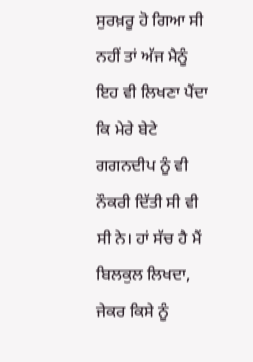ਸੁਰਖ਼ਰੂ ਹੋ ਗਿਆ ਸੀ ਨਹੀਂ ਤਾਂ ਅੱਜ ਮੈਨੂੰ ਇਹ ਵੀ ਲਿਖਣਾ ਪੈਂਦਾ ਕਿ ਮੇਰੇ ਬੇਟੇ ਗਗਨਦੀਪ ਨੂੰ ਵੀ ਨੌਕਰੀ ਦਿੱਤੀ ਸੀ ਵੀ ਸੀ ਨੇ। ਹਾਂ ਸੱਚ ਹੈ ਮੈਂ ਬਿਲਕੁਲ ਲਿਖਦਾ, ਜੇਕਰ ਕਿਸੇ ਨੂੰ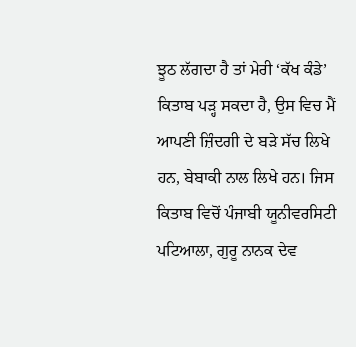ਝੂਠ ਲੱਗਦਾ ਹੈ ਤਾਂ ਮੇਰੀ ‘ਕੱਖ ਕੰਡੇ’ ਕਿਤਾਬ ਪੜ੍ਹ ਸਕਦਾ ਹੈ, ਉਸ ਵਿਚ ਮੈਂ ਆਪਣੀ ਜ਼ਿੰਦਗੀ ਦੇ ਬੜੇ ਸੱਚ ਲਿਖੇ ਹਨ, ਬੇਬਾਕੀ ਨਾਲ ਲਿਖੇ ਹਨ। ਜਿਸ ਕਿਤਾਬ ਵਿਚੋਂ ਪੰਜਾਬੀ ਯੂਨੀਵਰਸਿਟੀ ਪਟਿਆਲਾ, ਗੁਰੂ ਨਾਨਕ ਦੇਵ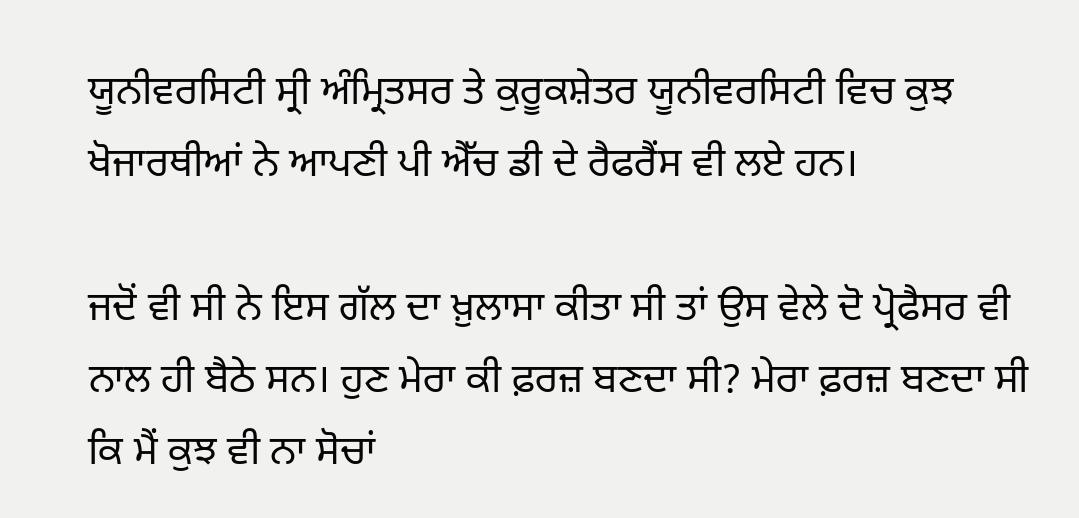ਯੂਨੀਵਰਸਿਟੀ ਸ੍ਰੀ ਅੰਮ੍ਰਿਤਸਰ ਤੇ ਕੁਰੂਕਸ਼ੇਤਰ ਯੂਨੀਵਰਸਿਟੀ ਵਿਚ ਕੁਝ ਖੋਜਾਰਥੀਆਂ ਨੇ ਆਪਣੀ ਪੀ ਐੱਚ ਡੀ ਦੇ ਰੈਫਰੈਂਸ ਵੀ ਲਏ ਹਨ।

ਜਦੋਂ ਵੀ ਸੀ ਨੇ ਇਸ ਗੱਲ ਦਾ ਖ਼ੁਲਾਸਾ ਕੀਤਾ ਸੀ ਤਾਂ ਉਸ ਵੇਲੇ ਦੋ ਪ੍ਰੋਫੈਸਰ ਵੀ ਨਾਲ ਹੀ ਬੈਠੇ ਸਨ। ਹੁਣ ਮੇਰਾ ਕੀ ਫ਼ਰਜ਼ ਬਣਦਾ ਸੀ? ਮੇਰਾ ਫ਼ਰਜ਼ ਬਣਦਾ ਸੀ ਕਿ ਮੈਂ ਕੁਝ ਵੀ ਨਾ ਸੋਚਾਂ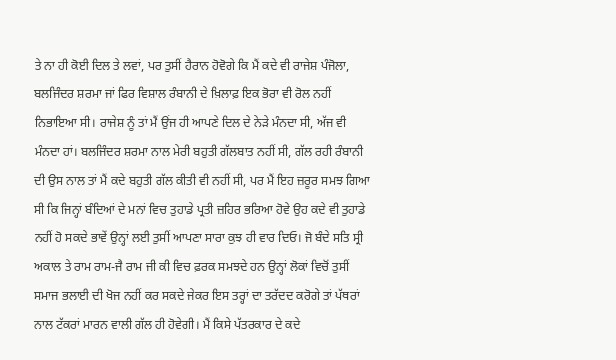ਤੇ ਨਾ ਹੀ ਕੋਈ ਦਿਲ ਤੇ ਲਵਾਂ, ਪਰ ਤੁਸੀਂ ਹੈਰਾਨ ਹੋਵੋਗੇ ਕਿ ਮੈਂ ਕਦੇ ਵੀ ਰਾਜੇਸ਼ ਪੰਜੋਲਾ, ਬਲਜਿੰਦਰ ਸ਼ਰਮਾ ਜਾਂ ਫਿਰ ਵਿਸ਼ਾਲ ਰੰਬਾਨੀ ਦੇ ਖ਼ਿਲਾਫ਼ ਇਕ ਭੋਰਾ ਵੀ ਰੋਲ ਨਹੀਂ ਨਿਭਾਇਆ ਸੀ। ਰਾਜੇਸ਼ ਨੂੰ ਤਾਂ ਮੈਂ ਉਂਜ ਹੀ ਆਪਣੇ ਦਿਲ ਦੇ ਨੇੜੇ ਮੰਨਦਾ ਸੀ, ਅੱਜ ਵੀ ਮੰਨਦਾ ਹਾਂ। ਬਲਜਿੰਦਰ ਸ਼ਰਮਾ ਨਾਲ ਮੇਰੀ ਬਹੁਤੀ ਗੱਲਬਾਤ ਨਹੀਂ ਸੀ, ਗੱਲ ਰਹੀ ਰੰਬਾਨੀ ਦੀ ਉਸ ਨਾਲ ਤਾਂ ਮੈਂ ਕਦੇ ਬਹੁਤੀ ਗੱਲ ਕੀਤੀ ਵੀ ਨਹੀਂ ਸੀ, ਪਰ ਮੈਂ ਇਹ ਜ਼ਰੂਰ ਸਮਝ ਗਿਆ ਸੀ ਕਿ ਜਿਨ੍ਹਾਂ ਬੰਦਿਆਂ ਦੇ ਮਨਾਂ ਵਿਚ ਤੁਹਾਡੇ ਪ੍ਰਤੀ ਜ਼ਹਿਰ ਭਰਿਆ ਹੋਵੇ ਉਹ ਕਦੇ ਵੀ ਤੁਹਾਡੇ ਨਹੀਂ ਹੋ ਸਕਦੇ ਭਾਵੇਂ ਉਨ੍ਹਾਂ ਲਈ ਤੁਸੀਂ ਆਪਣਾ ਸਾਰਾ ਕੁਝ ਹੀ ਵਾਰ ਦਿਓ। ਜੋ ਬੰਦੇ ਸਤਿ ਸ੍ਰੀ ਅਕਾਲ ਤੇ ਰਾਮ ਰਾਮ-ਜੈ ਰਾਮ ਜੀ ਕੀ ਵਿਚ ਫ਼ਰਕ ਸਮਝਦੇ ਹਨ ਉਨ੍ਹਾਂ ਲੋਕਾਂ ਵਿਚੋਂ ਤੁਸੀਂ ਸਮਾਜ ਭਲਾਈ ਦੀ ਖੋਜ ਨਹੀਂ ਕਰ ਸਕਦੇ ਜੇਕਰ ਇਸ ਤਰ੍ਹਾਂ ਦਾ ਤਰੱਦਦ ਕਰੋਗੇ ਤਾਂ ਪੱਥਰਾਂ ਨਾਲ ਟੱਕਰਾਂ ਮਾਰਨ ਵਾਲੀ ਗੱਲ ਹੀ ਹੋਵੇਗੀ। ਮੈਂ ਕਿਸੇ ਪੱਤਰਕਾਰ ਦੇ ਕਦੇ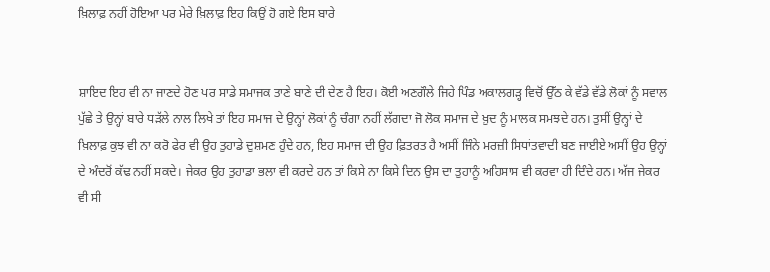ਖ਼ਿਲਾਫ਼ ਨਹੀਂ ਹੋਇਆ ਪਰ ਮੇਰੇ ਖ਼ਿਲਾਫ਼ ਇਹ ਕਿਉਂ ਹੋ ਗਏ ਇਸ ਬਾਰੇ


ਸ਼ਾਇਦ ਇਹ ਵੀ ਨਾ ਜਾਣਦੇ ਹੋਣ ਪਰ ਸਾਡੇ ਸਮਾਜਕ ਤਾਣੇ ਬਾਣੇ ਦੀ ਦੇਣ ਹੈ ਇਹ। ਕੋਈ ਅਣਗੌਲੇ ਜਿਹੇ ਪਿੰਡ ਅਕਾਲਗੜ੍ਹ ਵਿਚੋਂ ਉੱਠ ਕੇ ਵੱਡੇ ਵੱਡੇ ਲੋਕਾਂ ਨੂੰ ਸਵਾਲ ਪੁੱਛੇ ਤੇ ਉਨ੍ਹਾਂ ਬਾਰੇ ਧੜੱਲੇ ਨਾਲ ਲਿਖੇ ਤਾਂ ਇਹ ਸਮਾਜ ਦੇ ਉਨ੍ਹਾਂ ਲੋਕਾਂ ਨੂੰ ਚੰਗਾ ਨਹੀਂ ਲੱਗਦਾ ਜੋ ਲੋਕ ਸਮਾਜ ਦੇ ਖ਼ੁਦ ਨੂੰ ਮਾਲਕ ਸਮਝਦੇ ਹਨ। ਤੁਸੀਂ ਉਨ੍ਹਾਂ ਦੇ ਖ਼ਿਲਾਫ਼ ਕੁਝ ਵੀ ਨਾ ਕਰੋ ਫੇਰ ਵੀ ਉਹ ਤੁਹਾਡੇ ਦੁਸ਼ਮਣ ਹੁੰਦੇ ਹਨ, ਇਹ ਸਮਾਜ ਦੀ ਉਹ ਫ਼ਿਤਰਤ ਹੈ ਅਸੀਂ ਜਿੰਨੇ ਮਰਜ਼ੀ ਸਿਧਾਂਤਵਾਦੀ ਬਣ ਜਾਈਏ ਅਸੀਂ ਉਹ ਉਨ੍ਹਾਂ ਦੇ ਅੰਦਰੋਂ ਕੱਢ ਨਹੀਂ ਸਕਦੇ। ਜੇਕਰ ਉਹ ਤੁਹਾਡਾ ਭਲਾ ਵੀ ਕਰਦੇ ਹਨ ਤਾਂ ਕਿਸੇ ਨਾ ਕਿਸੇ ਦਿਨ ਉਸ ਦਾ ਤੁਹਾਨੂੰ ਅਹਿਸਾਸ ਵੀ ਕਰਵਾ ਹੀ ਦਿੰਦੇ ਹਨ। ਅੱਜ ਜੇਕਰ ਵੀ ਸੀ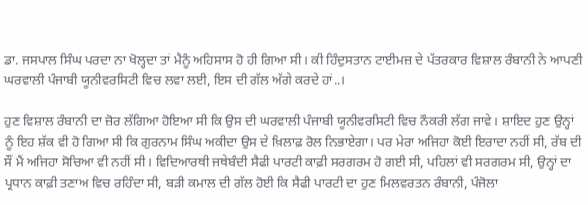ਡਾ. ਜਸਪਾਲ ਸਿੰਘ ਪਰਦਾ ਨਾ ਖੋਲ੍ਹਦਾ ਤਾਂ ਮੈਨੂੰ ਅਹਿਸਾਸ ਹੋ ਹੀ ਗਿਆ ਸੀ। ਕੀ ਹਿੰਦੁਸਤਾਨ ਟਾਈਮਜ਼ ਦੇ ਪੱਤਰਕਾਰ ਵਿਸ਼ਾਲ ਰੰਬਾਨੀ ਨੇ ਆਪਣੀ ਘਰਵਾਲੀ ਪੰਜਾਬੀ ਯੂਨੀਵਰਸਿਟੀ ਵਿਚ ਲਵਾ ਲਈ, ਇਸ ਦੀ ਗੱਲ ਅੱਗੇ ਕਰਦੇ ਹਾਂ..।

ਹੁਣ ਵਿਸ਼ਾਲ ਰੰਬਾਨੀ ਦਾ ਜ਼ੋਰ ਲੱਗਿਆ ਹੋਇਆ ਸੀ ਕਿ ਉਸ ਦੀ ਘਰਵਾਲੀ ਪੰਜਾਬੀ ਯੂਨੀਵਰਸਿਟੀ ਵਿਚ ਨੌਕਰੀ ਲੱਗ ਜਾਵੇ। ਸ਼ਾਇਦ ਹੁਣ ਉਨ੍ਹਾਂ ਨੂੰ ਇਹ ਸ਼ੱਕ ਵੀ ਹੋ ਗਿਆ ਸੀ ਕਿ ਗੁਰਨਾਮ ਸਿੰਘ ਅਕੀਦਾ ਉਸ ਦੇ ਖ਼ਿਲਾਫ਼ ਰੋਲ ਨਿਭਾਏਗਾ। ਪਰ ਮੇਰਾ ਅਜਿਹਾ ਕੋਈ ਇਰਾਦਾ ਨਹੀਂ ਸੀ, ਰੱਬ ਦੀ ਸੌਂ ਮੈਂ ਅਜਿਹਾ ਸੋਚਿਆ ਵੀ ਨਹੀਂ ਸੀ। ਵਿਦਿਆਰਥੀ ਜਥੇਬੰਦੀ ਸੈਫੀ ਪਾਰਟੀ ਕਾਫ਼ੀ ਸਰਗਰਮ ਹੋ ਗਈ ਸੀ, ਪਹਿਲਾਂ ਵੀ ਸਰਗਰਮ ਸੀ, ਉਨ੍ਹਾਂ ਦਾ ਪ੍ਰਧਾਨ ਕਾਫ਼ੀ ਤਣਾਅ ਵਿਚ ਰਹਿੰਦਾ ਸੀ, ਬੜੀ ਕਮਾਲ ਦੀ ਗੱਲ ਹੋਈ ਕਿ ਸੈਫੀ ਪਾਰਟੀ ਦਾ ਹੁਣ ਮਿਲਵਰਤਨ ਰੰਬਾਨੀ, ਪੰਜੋਲਾ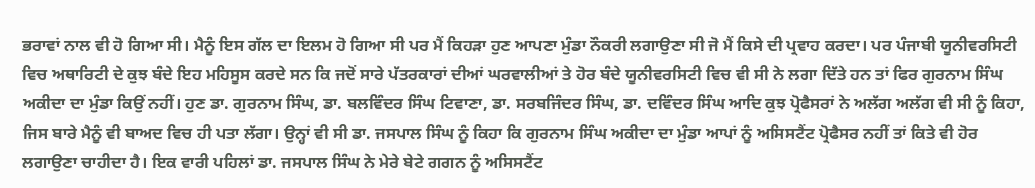ਭਰਾਵਾਂ ਨਾਲ ਵੀ ਹੋ ਗਿਆ ਸੀ। ਮੈਨੂੰ ਇਸ ਗੱਲ ਦਾ ਇਲਮ ਹੋ ਗਿਆ ਸੀ ਪਰ ਮੈਂ ਕਿਹੜਾ ਹੁਣ ਆਪਣਾ ਮੁੰਡਾ ਨੌਕਰੀ ਲਗਾਉਣਾ ਸੀ ਜੋ ਮੈਂ ਕਿਸੇ ਦੀ ਪ੍ਰਵਾਹ ਕਰਦਾ। ਪਰ ਪੰਜਾਬੀ ਯੂਨੀਵਰਸਿਟੀ ਵਿਚ ਅਥਾਰਿਟੀ ਦੇ ਕੁਝ ਬੰਦੇ ਇਹ ਮਹਿਸੂਸ ਕਰਦੇ ਸਨ ਕਿ ਜਦੋਂ ਸਾਰੇ ਪੱਤਰਕਾਰਾਂ ਦੀਆਂ ਘਰਵਾਲੀਆਂ ਤੇ ਹੋਰ ਬੰਦੇ ਯੂਨੀਵਰਸਿਟੀ ਵਿਚ ਵੀ ਸੀ ਨੇ ਲਗਾ ਦਿੱਤੇ ਹਨ ਤਾਂ ਫਿਰ ਗੁਰਨਾਮ ਸਿੰਘ ਅਕੀਦਾ ਦਾ ਮੁੰਡਾ ਕਿਉਂ ਨਹੀਂ। ਹੁਣ ਡਾ. ਗੁਰਨਾਮ ਸਿੰਘ, ਡਾ. ਬਲਵਿੰਦਰ ਸਿੰਘ ਟਿਵਾਣਾ, ਡਾ. ਸਰਬਜਿੰਦਰ ਸਿੰਘ, ਡਾ. ਦਵਿੰਦਰ ਸਿੰਘ ਆਦਿ ਕੁਝ ਪ੍ਰੋਫੈਸਰਾਂ ਨੇ ਅਲੱਗ ਅਲੱਗ ਵੀ ਸੀ ਨੂੰ ਕਿਹਾ, ਜਿਸ ਬਾਰੇ ਮੈਨੂੰ ਵੀ ਬਾਅਦ ਵਿਚ ਹੀ ਪਤਾ ਲੱਗਾ। ਉਨ੍ਹਾਂ ਵੀ ਸੀ ਡਾ. ਜਸਪਾਲ ਸਿੰਘ ਨੂੰ ਕਿਹਾ ਕਿ ਗੁਰਨਾਮ ਸਿੰਘ ਅਕੀਦਾ ਦਾ ਮੁੰਡਾ ਆਪਾਂ ਨੂੰ ਅਸਿਸਟੈਂਟ ਪ੍ਰੋਫੈਸਰ ਨਹੀਂ ਤਾਂ ਕਿਤੇ ਵੀ ਹੋਰ ਲਗਾਉਣਾ ਚਾਹੀਦਾ ਹੈ। ਇਕ ਵਾਰੀ ਪਹਿਲਾਂ ਡਾ. ਜਸਪਾਲ ਸਿੰਘ ਨੇ ਮੇਰੇ ਬੇਟੇ ਗਗਨ ਨੂੰ ਅਸਿਸਟੈਂਟ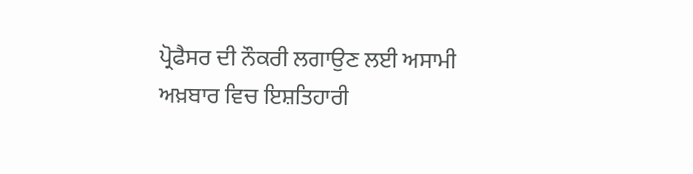ਪ੍ਰੋਫੈਸਰ ਦੀ ਨੌਕਰੀ ਲਗਾਉਣ ਲਈ ਅਸਾਮੀ ਅਖ਼ਬਾਰ ਵਿਚ ਇਸ਼ਤਿਹਾਰੀ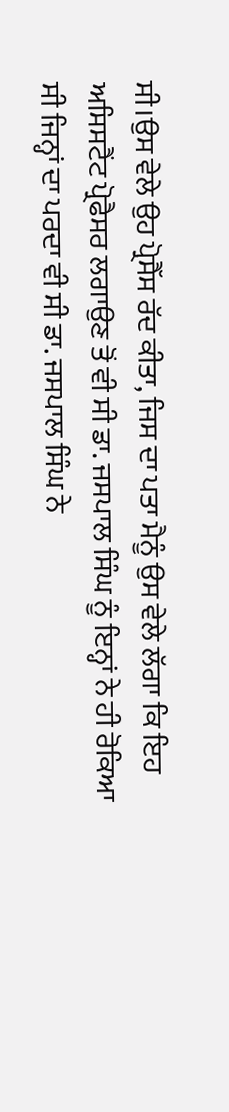ਸੀ।ਉਸ ਵੇਲੇ ਉਹ ਪ੍ਰੋਸੈੱਸ ਰੱਦ ਕੀਤਾ, ਜਿਸ ਦਾ ਪਤਾ ਮੈਨੂੰ ਉਸ ਵੇਲੇ ਲੱਗਾ ਕਿ ਇਹ ਅਸਿਸਟੈਂਟ ਪ੍ਰੋਫੈਸਰ ਲਗਾਉਣ ਤੋਂ ਵੀ ਸੀ ਡਾ. ਜਸਪਾਲ ਸਿੰਘ ਨੂੰ ਇਨ੍ਹਾਂ ਨੇ ਹੀ ਰੋਕਿਆ ਸੀ ਜਿਨ੍ਹਾਂ ਦਾ ਪਰਦਾ ਵੀ ਸੀ ਡਾ. ਜਸਪਾਲ ਸਿੰਘ ਨੇ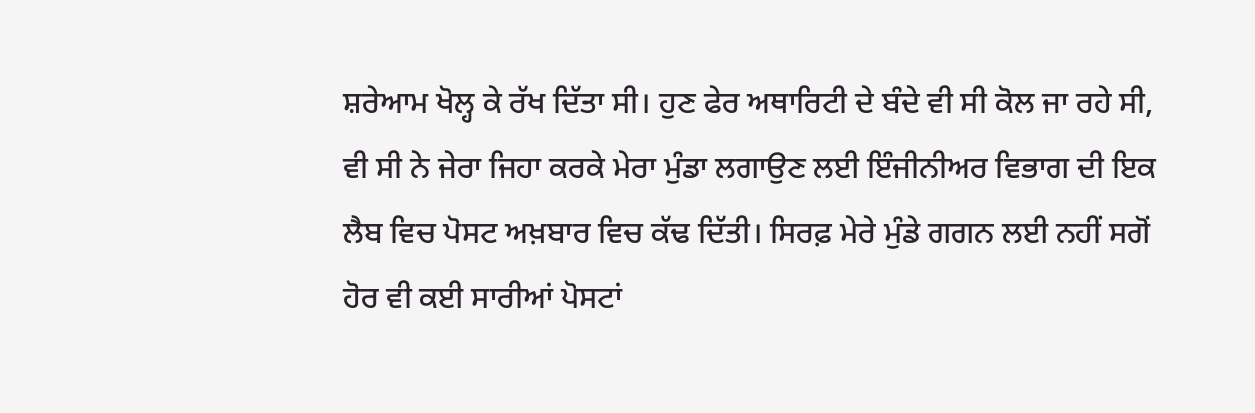ਸ਼ਰੇਆਮ ਖੋਲ੍ਹ ਕੇ ਰੱਖ ਦਿੱਤਾ ਸੀ। ਹੁਣ ਫੇਰ ਅਥਾਰਿਟੀ ਦੇ ਬੰਦੇ ਵੀ ਸੀ ਕੋਲ ਜਾ ਰਹੇ ਸੀ, ਵੀ ਸੀ ਨੇ ਜੇਰਾ ਜਿਹਾ ਕਰਕੇ ਮੇਰਾ ਮੁੰਡਾ ਲਗਾਉਣ ਲਈ ਇੰਜੀਨੀਅਰ ਵਿਭਾਗ ਦੀ ਇਕ ਲੈਬ ਵਿਚ ਪੋਸਟ ਅਖ਼ਬਾਰ ਵਿਚ ਕੱਢ ਦਿੱਤੀ। ਸਿਰਫ਼ ਮੇਰੇ ਮੁੰਡੇ ਗਗਨ ਲਈ ਨਹੀਂ ਸਗੋਂ ਹੋਰ ਵੀ ਕਈ ਸਾਰੀਆਂ ਪੋਸਟਾਂ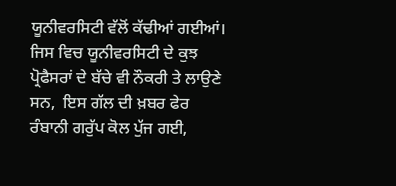ਯੂਨੀਵਰਸਿਟੀ ਵੱਲੋਂ ਕੱਢੀਆਂ ਗਈਆਂ। ਜਿਸ ਵਿਚ ਯੂਨੀਵਰਸਿਟੀ ਦੇ ਕੁਝ ਪ੍ਰੋਫੈਸਰਾਂ ਦੇ ਬੱਚੇ ਵੀ ਨੌਕਰੀ ਤੇ ਲਾਉਣੇ ਸਨ,  ਇਸ ਗੱਲ ਦੀ ਖ਼ਬਰ ਫੇਰ ਰੰਬਾਨੀ ਗਰੁੱਪ ਕੋਲ ਪੁੱਜ ਗਈ,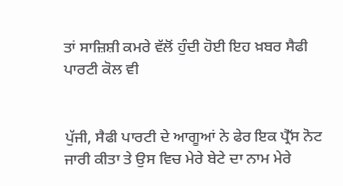ਤਾਂ ਸਾਜ਼ਿਸ਼ੀ ਕਮਰੇ ਵੱਲੋਂ ਹੁੰਦੀ ਹੋਈ ਇਹ ਖ਼ਬਰ ਸੈਫੀ ਪਾਰਟੀ ਕੋਲ ਵੀ


ਪੁੱਜੀ, ਸੈਫੀ ਪਾਰਟੀ ਦੇ ਆਗੂਆਂ ਨੇ ਫੇਰ ਇਕ ਪ੍ਰੈੱਸ ਨੋਟ ਜਾਰੀ ਕੀਤਾ ਤੇ ਉਸ ਵਿਚ ਮੇਰੇ ਬੇਟੇ ਦਾ ਨਾਮ ਮੇਰੇ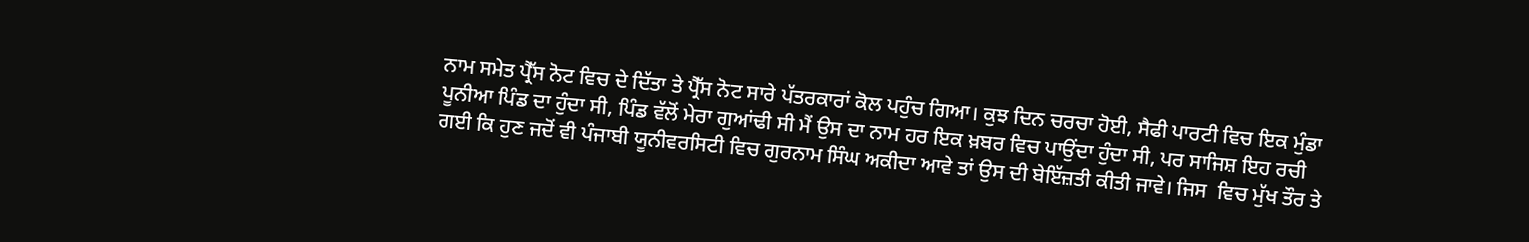ਨਾਮ ਸਮੇਤ ਪ੍ਰੈੱਸ ਨੋਟ ਵਿਚ ਦੇ ਦਿੱਤਾ ਤੇ ਪ੍ਰੈੱਸ ਨੋਟ ਸਾਰੇ ਪੱਤਰਕਾਰਾਂ ਕੋਲ ਪਹੁੰਚ ਗਿਆ। ਕੁਝ ਦਿਨ ਚਰਚਾ ਹੋਈ, ਸੈਫੀ ਪਾਰਟੀ ਵਿਚ ਇਕ ਮੁੰਡਾ ਪੂਨੀਆ ਪਿੰਡ ਦਾ ਹੁੰਦਾ ਸੀ, ਪਿੰਡ ਵੱਲੋਂ ਮੇਰਾ ਗੁਆਂਢੀ ਸੀ ਮੈਂ ਉਸ ਦਾ ਨਾਮ ਹਰ ਇਕ ਖ਼ਬਰ ਵਿਚ ਪਾਉਂਦਾ ਹੁੰਦਾ ਸੀ, ਪਰ ਸਾਜਿਸ਼ ਇਹ ਰਚੀ ਗਈ ਕਿ ਹੁਣ ਜਦੋਂ ਵੀ ਪੰਜਾਬੀ ਯੂਨੀਵਰਸਿਟੀ ਵਿਚ ਗੁਰਨਾਮ ਸਿੰਘ ਅਕੀਦਾ ਆਵੇ ਤਾਂ ਉਸ ਦੀ ਬੇਇੱਜ਼ਤੀ ਕੀਤੀ ਜਾਵੇ। ਜਿਸ  ਵਿਚ ਮੁੱਖ ਤੌਰ ਤੇ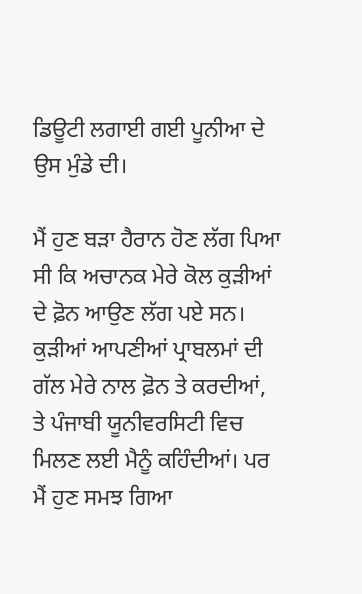ਡਿਊਟੀ ਲਗਾਈ ਗਈ ਪੂਨੀਆ ਦੇ ਉਸ ਮੁੰਡੇ ਦੀ।

ਮੈਂ ਹੁਣ ਬੜਾ ਹੈਰਾਨ ਹੋਣ ਲੱਗ ਪਿਆ ਸੀ ਕਿ ਅਚਾਨਕ ਮੇਰੇ ਕੋਲ ਕੁੜੀਆਂ ਦੇ ਫ਼ੋਨ ਆਉਣ ਲੱਗ ਪਏ ਸਨ। ਕੁੜੀਆਂ ਆਪਣੀਆਂ ਪ੍ਰਾਬਲਮਾਂ ਦੀ ਗੱਲ ਮੇਰੇ ਨਾਲ ਫ਼ੋਨ ਤੇ ਕਰਦੀਆਂ, ਤੇ ਪੰਜਾਬੀ ਯੂਨੀਵਰਸਿਟੀ ਵਿਚ ਮਿਲਣ ਲਈ ਮੈਨੂੰ ਕਹਿੰਦੀਆਂ। ਪਰ ਮੈਂ ਹੁਣ ਸਮਝ ਗਿਆ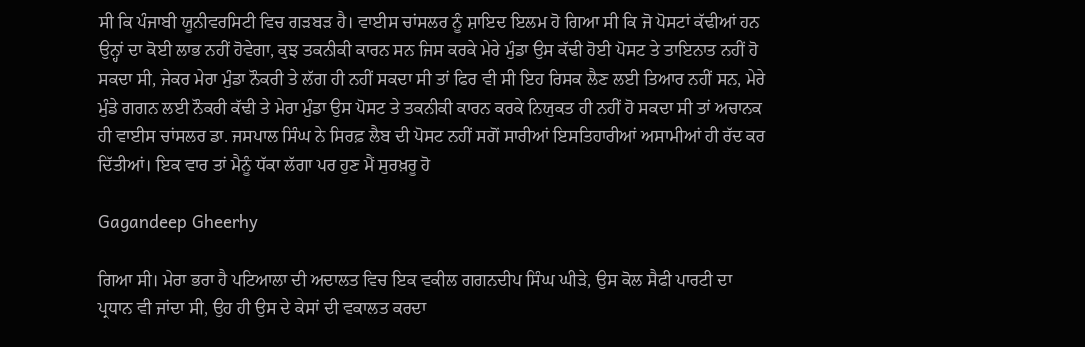ਸੀ ਕਿ ਪੰਜਾਬੀ ਯੂਨੀਵਰਸਿਟੀ ਵਿਚ ਗੜਬੜ ਹੈ। ਵਾਈਸ ਚਾਂਸਲਰ ਨੂੰ ਸ਼ਾਇਦ ਇਲਮ ਹੋ ਗਿਆ ਸੀ ਕਿ ਜੋ ਪੋਸਟਾਂ ਕੱਢੀਆਂ ਹਨ ਉਨ੍ਹਾਂ ਦਾ ਕੋਈ ਲਾਭ ਨਹੀਂ ਹੋਵੇਗਾ, ਕੁਝ ਤਕਨੀਕੀ ਕਾਰਨ ਸਨ ਜਿਸ ਕਰਕੇ ਮੇਰੇ ਮੁੰਡਾ ਉਸ ਕੱਢੀ ਹੋਈ ਪੋਸਟ ਤੇ ਤਾਇਨਾਤ ਨਹੀਂ ਹੋ ਸਕਦਾ ਸੀ, ਜੇਕਰ ਮੇਰਾ ਮੁੰਡਾ ਨੌਕਰੀ ਤੇ ਲੱਗ ਹੀ ਨਹੀਂ ਸਕਦਾ ਸੀ ਤਾਂ ਫਿਰ ਵੀ ਸੀ ਇਹ ਰਿਸਕ ਲੈਣ ਲਈ ਤਿਆਰ ਨਹੀਂ ਸਨ, ਮੇਰੇ ਮੁੰਡੇ ਗਗਨ ਲਈ ਨੌਕਰੀ ਕੱਢੀ ਤੇ ਮੇਰਾ ਮੁੰਡਾ ਉਸ ਪੋਸਟ ਤੇ ਤਕਨੀਕੀ ਕਾਰਨ ਕਰਕੇ ਨਿਯੁਕਤ ਹੀ ਨਹੀਂ ਹੋ ਸਕਦਾ ਸੀ ਤਾਂ ਅਚਾਨਕ ਹੀ ਵਾਈਸ ਚਾਂਸਲਰ ਡਾ. ਜਸਪਾਲ ਸਿੰਘ ਨੇ ਸਿਰਫ਼ ਲੈਬ ਦੀ ਪੋਸਟ ਨਹੀਂ ਸਗੋਂ ਸਾਰੀਆਂ ਇਸਤਿਹਾਰੀਆਂ ਅਸਾਮੀਆਂ ਹੀ ਰੱਦ ਕਰ ਦਿੱਤੀਆਂ। ਇਕ ਵਾਰ ਤਾਂ ਮੈਨੂੰ ਧੱਕਾ ਲੱਗਾ ਪਰ ਹੁਣ ਮੈਂ ਸੁਰਖ਼ਰੂ ਹੋ

Gagandeep Gheerhy

ਗਿਆ ਸੀ। ਮੇਰਾ ਭਰਾ ਹੈ ਪਟਿਆਲਾ ਦੀ ਅਦਾਲਤ ਵਿਚ ਇਕ ਵਕੀਲ ਗਗਨਦੀਪ ਸਿੰਘ ਘੀੜੇ, ਉਸ ਕੋਲ ਸੈਫੀ ਪਾਰਟੀ ਦਾ ਪ੍ਰਧਾਨ ਵੀ ਜਾਂਦਾ ਸੀ, ਉਹ ਹੀ ਉਸ ਦੇ ਕੇਸਾਂ ਦੀ ਵਕਾਲਤ ਕਰਦਾ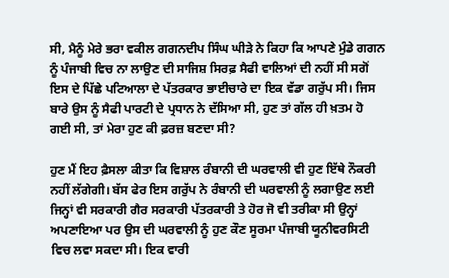ਸੀ, ਮੈਨੂੰ ਮੇਰੇ ਭਰਾ ਵਕੀਲ ਗਗਨਦੀਪ ਸਿੰਘ ਘੀੜੇ ਨੇ ਕਿਹਾ ਕਿ ਆਪਣੇ ਮੁੰਡੇ ਗਗਨ ਨੂੰ ਪੰਜਾਬੀ ਵਿਚ ਨਾ ਲਾਉਣ ਦੀ ਸਾਜਿਸ਼ ਸਿਰਫ਼ ਸੈਫੀ ਵਾਲਿਆਂ ਦੀ ਨਹੀਂ ਸੀ ਸਗੋਂ ਇਸ ਦੇ ਪਿੱਛੇ ਪਟਿਆਲਾ ਦੇ ਪੱਤਰਕਾਰ ਭਾਈਚਾਰੇ ਦਾ ਇਕ ਵੱਡਾ ਗਰੁੱਪ ਸੀ। ਜਿਸ ਬਾਰੇ ਉਸ ਨੂੰ ਸੈਫੀ ਪਾਰਟੀ ਦੇ ਪ੍ਰਧਾਨ ਨੇ ਦੱਸਿਆ ਸੀ, ਹੁਣ ਤਾਂ ਗੱਲ ਹੀ ਖ਼ਤਮ ਹੋ ਗਈ ਸੀ, ਤਾਂ ਮੇਰਾ ਹੁਣ ਕੀ ਫ਼ਰਜ਼ ਬਣਦਾ ਸੀ?

ਹੁਣ ਮੈਂ ਇਹ ਫ਼ੈਸਲਾ ਕੀਤਾ ਕਿ ਵਿਸ਼ਾਲ ਰੰਬਾਨੀ ਦੀ ਘਰਵਾਲੀ ਵੀ ਹੁਣ ਇੱਥੇ ਨੌਕਰੀ ਨਹੀਂ ਲੱਗੇਗੀ। ਬੱਸ ਫੇਰ ਇਸ ਗਰੁੱਪ ਨੇ ਰੰਬਾਨੀ ਦੀ ਘਰਵਾਲੀ ਨੂੰ ਲਗਾਉਣ ਲਈ ਜਿਨ੍ਹਾਂ ਵੀ ਸਰਕਾਰੀ ਗੈਰ ਸਰਕਾਰੀ ਪੱਤਰਕਾਰੀ ਤੇ ਹੋਰ ਜੋ ਵੀ ਤਰੀਕਾ ਸੀ ਉਨ੍ਹਾਂ ਅਪਣਾਇਆ ਪਰ ਉਸ ਦੀ ਘਰਵਾਲੀ ਨੂੰ ਹੁਣ ਕੌਣ ਸੂਰਮਾ ਪੰਜਾਬੀ ਯੂਨੀਵਰਸਿਟੀ ਵਿਚ ਲਵਾ ਸਕਦਾ ਸੀ। ਇਕ ਵਾਰੀ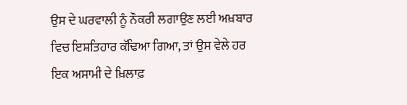ਉਸ ਦੇ ਘਰਵਾਲੀ ਨੂੰ ਨੌਕਰੀ ਲਗਾਉਣ ਲਈ ਅਖ਼ਬਾਰ ਵਿਚ ਇਸ਼ਤਿਹਾਰ ਕੱਢਿਆ ਗਿਆ, ਤਾਂ ਉਸ ਵੇਲੇ ਹਰ ਇਕ ਅਸਾਮੀ ਦੇ ਖ਼ਿਲਾਫ਼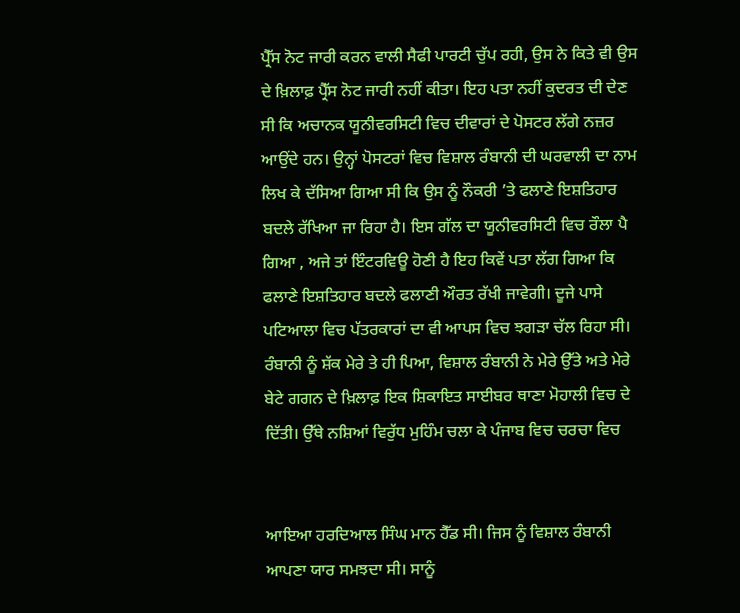ਪ੍ਰੈੱਸ ਨੋਟ ਜਾਰੀ ਕਰਨ ਵਾਲੀ ਸੈਫੀ ਪਾਰਟੀ ਚੁੱਪ ਰਹੀ, ਉਸ ਨੇ ਕਿਤੇ ਵੀ ਉਸ ਦੇ ਖ਼ਿਲਾਫ਼ ਪ੍ਰੈੱਸ ਨੋਟ ਜਾਰੀ ਨਹੀਂ ਕੀਤਾ। ਇਹ ਪਤਾ ਨਹੀਂ ਕੁਦਰਤ ਦੀ ਦੇਣ ਸੀ ਕਿ ਅਚਾਨਕ ਯੂਨੀਵਰਸਿਟੀ ਵਿਚ ਦੀਵਾਰਾਂ ਦੇ ਪੋਸਟਰ ਲੱਗੇ ਨਜ਼ਰ ਆਉਂਦੇ ਹਨ। ਉਨ੍ਹਾਂ ਪੋਸਟਰਾਂ ਵਿਚ ਵਿਸ਼ਾਲ ਰੰਬਾਨੀ ਦੀ ਘਰਵਾਲੀ ਦਾ ਨਾਮ ਲਿਖ ਕੇ ਦੱਸਿਆ ਗਿਆ ਸੀ ਕਿ ਉਸ ਨੂੰ ਨੌਕਰੀ ’ਤੇ ਫਲਾਣੇ ਇਸ਼ਤਿਹਾਰ ਬਦਲੇ ਰੱਖਿਆ ਜਾ ਰਿਹਾ ਹੈ। ਇਸ ਗੱਲ ਦਾ ਯੂਨੀਵਰਸਿਟੀ ਵਿਚ ਰੌਲਾ ਪੈ ਗਿਆ , ਅਜੇ ਤਾਂ ਇੰਟਰਵਿਊ ਹੋਣੀ ਹੈ ਇਹ ਕਿਵੇਂ ਪਤਾ ਲੱਗ ਗਿਆ ਕਿ ਫਲਾਣੇ ਇਸ਼ਤਿਹਾਰ ਬਦਲੇ ਫਲਾਣੀ ਔਰਤ ਰੱਖੀ ਜਾਵੇਗੀ। ਦੂਜੇ ਪਾਸੇ ਪਟਿਆਲਾ ਵਿਚ ਪੱਤਰਕਾਰਾਂ ਦਾ ਵੀ ਆਪਸ ਵਿਚ ਝਗੜਾ ਚੱਲ ਰਿਹਾ ਸੀ। ਰੰਬਾਨੀ ਨੂੰ ਸ਼ੱਕ ਮੇਰੇ ਤੇ ਹੀ ਪਿਆ, ਵਿਸ਼ਾਲ ਰੰਬਾਨੀ ਨੇ ਮੇਰੇ ਉੱਤੇ ਅਤੇ ਮੇਰੇ ਬੇਟੇ ਗਗਨ ਦੇ ਖ਼ਿਲਾਫ਼ ਇਕ ਸ਼ਿਕਾਇਤ ਸਾਈਬਰ ਥਾਣਾ ਮੋਹਾਲੀ ਵਿਚ ਦੇ ਦਿੱਤੀ। ਉੱਥੇ ਨਸ਼ਿਆਂ ਵਿਰੁੱਧ ਮੁਹਿੰਮ ਚਲਾ ਕੇ ਪੰਜਾਬ ਵਿਚ ਚਰਚਾ ਵਿਚ


ਆਇਆ ਹਰਦਿਆਲ ਸਿੰਘ ਮਾਨ ਹੈੱਡ ਸੀ। ਜਿਸ ਨੂੰ ਵਿਸ਼ਾਲ ਰੰਬਾਨੀ ਆਪਣਾ ਯਾਰ ਸਮਝਦਾ ਸੀ। ਸਾਨੂੰ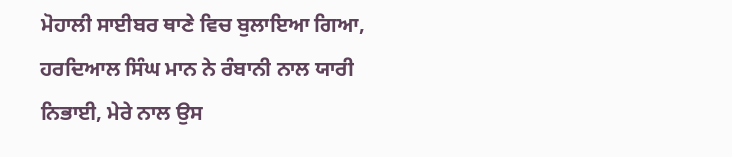ਮੋਹਾਲੀ ਸਾਈਬਰ ਥਾਣੇ ਵਿਚ ਬੁਲਾਇਆ ਗਿਆ, ਹਰਦਿਆਲ ਸਿੰਘ ਮਾਨ ਨੇ ਰੰਬਾਨੀ ਨਾਲ ਯਾਰੀ ਨਿਭਾਈ, ਮੇਰੇ ਨਾਲ ਉਸ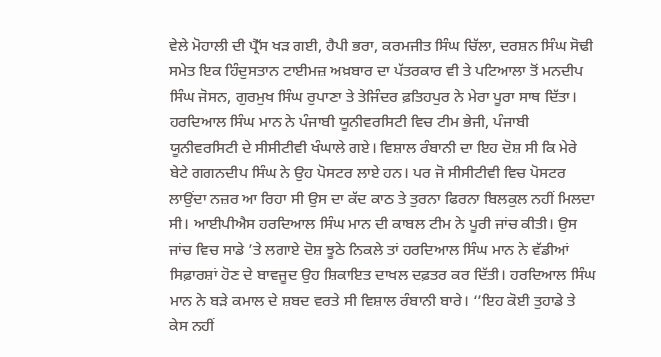ਵੇਲੇ ਮੋਹਾਲੀ ਦੀ ਪ੍ਰੈੱਸ ਖੜ ਗਈ, ਹੈਪੀ ਭਰਾ, ਕਰਮਜੀਤ ਸਿੰਘ ਚਿੱਲਾ, ਦਰਸ਼ਨ ਸਿੰਘ ਸੋਢੀ ਸਮੇਤ ਇਕ ਹਿੰਦੁਸਤਾਨ ਟਾਈਮਜ਼ ਅਖ਼ਬਾਰ ਦਾ ਪੱਤਰਕਾਰ ਵੀ ਤੇ ਪਟਿਆਲਾ ਤੋਂ ਮਨਦੀਪ ਸਿੰਘ ਜੋਸਨ, ਗੁਰਮੁਖ ਸਿੰਘ ਰੁਪਾਣਾ ਤੇ ਤੇਜਿੰਦਰ ਫ਼ਤਿਹਪੁਰ ਨੇ ਮੇਰਾ ਪੂਰਾ ਸਾਥ ਦਿੱਤਾ। ਹਰਦਿਆਲ ਸਿੰਘ ਮਾਨ ਨੇ ਪੰਜਾਬੀ ਯੂਨੀਵਰਸਿਟੀ ਵਿਚ ਟੀਮ ਭੇਜੀ, ਪੰਜਾਬੀ ਯੂਨੀਵਰਸਿਟੀ ਦੇ ਸੀਸੀਟੀਵੀ ਖੰਘਾਲੇ ਗਏ। ਵਿਸ਼ਾਲ ਰੰਬਾਨੀ ਦਾ ਇਹ ਦੋਸ਼ ਸੀ ਕਿ ਮੇਰੇ ਬੇਟੇ ਗਗਨਦੀਪ ਸਿੰਘ ਨੇ ਉਹ ਪੋਸਟਰ ਲਾਏ ਹਨ। ਪਰ ਜੋ ਸੀਸੀਟੀਵੀ ਵਿਚ ਪੋਸਟਰ ਲਾਉਂਦਾ ਨਜ਼ਰ ਆ ਰਿਹਾ ਸੀ ਉਸ ਦਾ ਕੱਦ ਕਾਠ ਤੇ ਤੁਰਨਾ ਫਿਰਨਾ ਬਿਲਕੁਲ ਨਹੀਂ ਮਿਲਦਾ ਸੀ। ਆਈਪੀਐਸ ਹਰਦਿਆਲ ਸਿੰਘ ਮਾਨ ਦੀ ਕਾਬਲ ਟੀਮ ਨੇ ਪੂਰੀ ਜਾਂਚ ਕੀਤੀ। ਉਸ ਜਾਂਚ ਵਿਚ ਸਾਡੇ ’ਤੇ ਲਗਾਏ ਦੋਸ਼ ਝੂਠੇ ਨਿਕਲੇ ਤਾਂ ਹਰਦਿਆਲ ਸਿੰਘ ਮਾਨ ਨੇ ਵੱਡੀਆਂ ਸਿਫ਼ਾਰਸ਼ਾਂ ਹੋਣ ਦੇ ਬਾਵਜੂਦ ਉਹ ਸ਼ਿਕਾਇਤ ਦਾਖਲ ਦਫ਼ਤਰ ਕਰ ਦਿੱਤੀ। ਹਰਦਿਆਲ ਸਿੰਘ ਮਾਨ ਨੇ ਬੜੇ ਕਮਾਲ ਦੇ ਸ਼ਬਦ ਵਰਤੇ ਸੀ ਵਿਸ਼ਾਲ ਰੰਬਾਨੀ ਬਾਰੇ। ‘’ਇਹ ਕੋਈ ਤੁਹਾਡੇ ਤੇ ਕੇਸ ਨਹੀਂ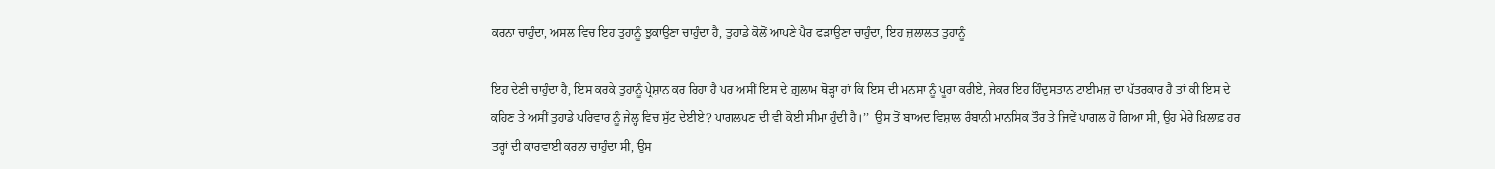ਕਰਨਾ ਚਾਹੁੰਦਾ, ਅਸਲ ਵਿਚ ਇਹ ਤੁਹਾਨੂੰ ਝੁਕਾਉਣਾ ਚਾਹੁੰਦਾ ਹੈ, ਤੁਹਾਡੇ ਕੋਲੋਂ ਆਪਣੇ ਪੈਰ ਫੜਾਉਣਾ ਚਾਹੁੰਦਾ, ਇਹ ਜ਼ਲਾਲਤ ਤੁਹਾਨੂੰ

ਇਹ ਦੇਣੀ ਚਾਹੁੰਦਾ ਹੈ, ਇਸ ਕਰਕੇ ਤੁਹਾਨੂੰ ਪ੍ਰੇਸ਼ਾਨ ਕਰ ਰਿਹਾ ਹੈ ਪਰ ਅਸੀਂ ਇਸ ਦੇ ਗ਼ੁਲਾਮ ਥੋੜ੍ਹਾ ਹਾਂ ਕਿ ਇਸ ਦੀ ਮਨਸਾ ਨੂੰ ਪੂਰਾ ਕਰੀਏ, ਜੇਕਰ ਇਹ ਹਿੰਦੁਸਤਾਨ ਟਾਈਮਜ਼ ਦਾ ਪੱਤਰਕਾਰ ਹੈ ਤਾਂ ਕੀ ਇਸ ਦੇ ਕਹਿਣ ਤੇ ਅਸੀਂ ਤੁਹਾਡੇ ਪਰਿਵਾਰ ਨੂੰ ਜੇਲ੍ਹ ਵਿਚ ਸੁੱਟ ਦੇਈਏ? ਪਾਗਲਪਣ ਦੀ ਵੀ ਕੋਈ ਸੀਮਾ ਹੁੰਦੀ ਹੈ।’’  ਉਸ ਤੋਂ ਬਾਅਦ ਵਿਸ਼ਾਲ ਰੰਬਾਨੀ ਮਾਨਸਿਕ ਤੌਰ ਤੇ ਜਿਵੇਂ ਪਾਗਲ ਹੋ ਗਿਆ ਸੀ, ਉਹ ਮੇਰੇ ਖ਼ਿਲਾਫ਼ ਹਰ ਤਰ੍ਹਾਂ ਦੀ ਕਾਰਵਾਈ ਕਰਨਾ ਚਾਹੁੰਦਾ ਸੀ, ਉਸ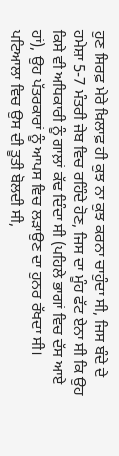ਹੁਣ ਸਿਰਫ਼ ਮੇਰੇ ਖ਼ਿਲਾਫ਼ ਹੀ ਕੁਝ ਨਾ ਕੁਝ ਕਰਨਾ ਚਾਹੁੰਦਾ ਸੀ, ਜਿਸ ਬੰਦੇ ਦੇ ਹਮੇਸ਼ਾ 5-7 ਮੰਤਰੀ ਜੇਬ ਵਿਚ ਰਹਿੰਦੇ ਹੋਣ, ਜਿਸ ਦਾ ਮੂੰਹ ਫੱਟ ਏਨਾ ਸੀ ਕਿ ਉਹ ਕਿਸੇ ਵੀ ਅਧਿਕਾਰੀ ਨੂੰ ਗਾਲ਼ਾਂ ਕੱਢ ਦਿੰਦਾ ਸੀ (ਪਹਿਲੇ ਭਾਗਾਂ ਵਿਚ ਦੱਸ ਆਏ ਹਾਂ), ਉਹ ਪੱਤਰਕਾਰਾਂ ਨੂੰ ਆਪਸ ਵਿਚ ਲੜਾਉਣ ਦਾ ਹੁਨਰ ਰੱਖਦਾ ਸੀ। ਪਟਿਆਲਾ ਵਿਚ ਉਸ ਦੀ ਤੂਤੀ ਬੋਲਦੀ ਸੀ,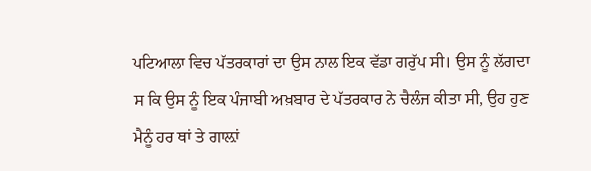ਪਟਿਆਲਾ ਵਿਚ ਪੱਤਰਕਾਰਾਂ ਦਾ ਉਸ ਨਾਲ ਇਕ ਵੱਡਾ ਗਰੁੱਪ ਸੀ। ਉਸ ਨੂੰ ਲੱਗਦਾ ਸ ਕਿ ਉਸ ਨੂੰ ਇਕ ਪੰਜਾਬੀ ਅਖ਼ਬਾਰ ਦੇ ਪੱਤਰਕਾਰ ਨੇ ਚੈਲੰਜ ਕੀਤਾ ਸੀ, ਉਹ ਹੁਣ ਮੈਨੂੰ ਹਰ ਥਾਂ ਤੇ ਗਾਲ਼ਾਂ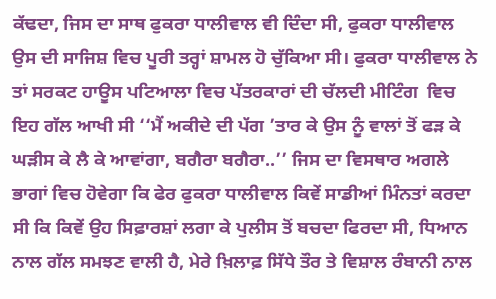ਕੱਢਦਾ, ਜਿਸ ਦਾ ਸਾਥ ਫੁਕਰਾ ਧਾਲੀਵਾਲ ਵੀ ਦਿੰਦਾ ਸੀ, ਫੁਕਰਾ ਧਾਲੀਵਾਲ ਉਸ ਦੀ ਸਾਜਿਸ਼ ਵਿਚ ਪੂਰੀ ਤਰ੍ਹਾਂ ਸ਼ਾਮਲ ਹੋ ਚੁੱਕਿਆ ਸੀ। ਫੁਕਰਾ ਧਾਲੀਵਾਲ ਨੇ ਤਾਂ ਸਰਕਟ ਹਾਊਸ ਪਟਿਆਲਾ ਵਿਚ ਪੱਤਰਕਾਰਾਂ ਦੀ ਚੱਲਦੀ ਮੀਟਿੰਗ  ਵਿਚ ਇਹ ਗੱਲ ਆਖੀ ਸੀ ‘‘ਮੈਂ ਅਕੀਦੇ ਦੀ ਪੱਗ ’ਤਾਰ ਕੇ ਉਸ ਨੂੰ ਵਾਲਾਂ ਤੋਂ ਫੜ ਕੇ ਘੜੀਸ ਕੇ ਲੈ ਕੇ ਆਵਾਂਗਾ, ਬਗੈਰਾ ਬਗੈਰਾ..’’ ਜਿਸ ਦਾ ਵਿਸਥਾਰ ਅਗਲੇ ਭਾਗਾਂ ਵਿਚ ਹੋਵੇਗਾ ਕਿ ਫੇਰ ਫੁਕਰਾ ਧਾਲੀਵਾਲ ਕਿਵੇਂ ਸਾਡੀਆਂ ਮਿੰਨਤਾਂ ਕਰਦਾ ਸੀ ਕਿ ਕਿਵੇਂ ਉਹ ਸਿਫ਼ਾਰਸ਼ਾਂ ਲਗਾ ਕੇ ਪੁਲੀਸ ਤੋਂ ਬਚਦਾ ਫਿਰਦਾ ਸੀ, ਧਿਆਨ ਨਾਲ ਗੱਲ ਸਮਝਣ ਵਾਲੀ ਹੈ, ਮੇਰੇ ਖ਼ਿਲਾਫ਼ ਸਿੱਧੇ ਤੌਰ ਤੇ ਵਿਸ਼ਾਲ ਰੰਬਾਨੀ ਨਾਲ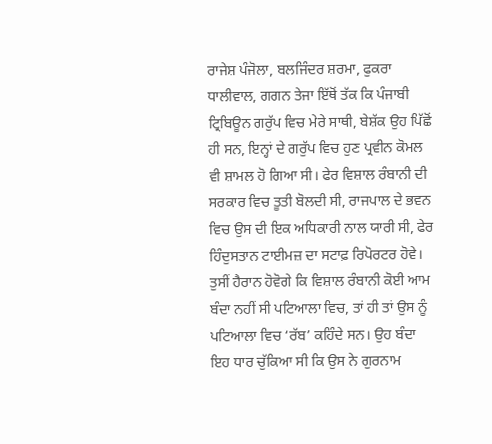ਰਾਜੇਸ਼ ਪੰਜੋਲਾ, ਬਲਜਿੰਦਰ ਸ਼ਰਮਾ, ਫੁਕਰਾ ਧਾਲੀਵਾਲ, ਗਗਨ ਤੇਜਾ ਇੱਥੋਂ ਤੱਕ ਕਿ ਪੰਜਾਬੀ ਟ੍ਰਿਬਿਊਨ ਗਰੁੱਪ ਵਿਚ ਮੇਰੇ ਸਾਥੀ, ਬੇਸ਼ੱਕ ਉਹ ਪਿੱਛੋਂ ਹੀ ਸਨ, ਇਨ੍ਹਾਂ ਦੇ ਗਰੁੱਪ ਵਿਚ ਹੁਣ ਪ੍ਰਵੀਨ ਕੋਮਲ ਵੀ ਸ਼ਾਮਲ ਹੋ ਗਿਆ ਸੀ। ਫੇਰ ਵਿਸ਼ਾਲ ਰੰਬਾਨੀ ਦੀ ਸਰਕਾਰ ਵਿਚ ਤੂਤੀ ਬੋਲਦੀ ਸੀ, ਰਾਜਪਾਲ ਦੇ ਭਵਨ ਵਿਚ ਉਸ ਦੀ ਇਕ ਅਧਿਕਾਰੀ ਨਾਲ ਯਾਰੀ ਸੀ, ਫੇਰ ਹਿੰਦੁਸਤਾਨ ਟਾਈਮਜ਼ ਦਾ ਸਟਾਫ਼ ਰਿਪੋਰਟਰ ਹੋਵੇ। ਤੁਸੀਂ ਹੈਰਾਨ ਹੋਵੋਗੇ ਕ‌ਿ ਵਿਸ਼ਾਲ ਰੰਬਾਨੀ ਕੋਈ ਆਮ ਬੰਦਾ ਨਹੀਂ ਸੀ ਪਟਿਆਲਾ ਵਿਚ, ਤਾਂ ਹੀ ਤਾਂ ਉਸ ਨੂੰ ਪਟਿਆਲਾ ਵਿਚ ‘ਰੱਬ’ ਕਹਿੰਦੇ ਸਨ। ਉਹ ਬੰਦਾ ਇਹ ਧਾਰ ਚੁੱਕਿਆ ਸੀ ਕਿ ਉਸ ਨੇ ਗੁਰਨਾਮ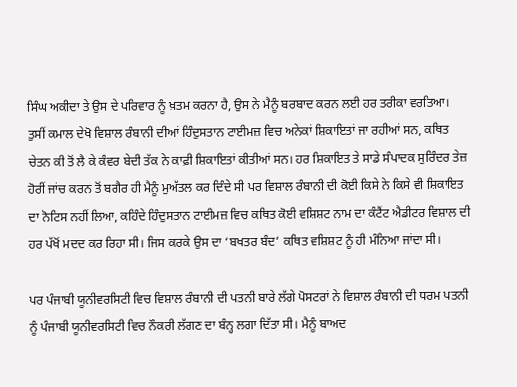ਸਿੰਘ ਅਕੀਦਾ ਤੇ ਉਸ ਦੇ ਪਰਿਵਾਰ ਨੂੰ ਖ਼ਤਮ ਕਰਨਾ ਹੈ, ਉਸ ਨੇ ਮੈਨੂੰ ਬਰਬਾਦ ਕਰਨ ਲਈ ਹਰ ਤਰੀਕਾ ਵਰਤਿਆ। ਤੁਸੀਂ ਕਮਾਲ ਦੇਖੋ ਵਿਸ਼ਾਲ ਰੰਬਾਨੀ ਦੀਆਂ ਹਿੰਦੁਸਤਾਨ ਟਾਈਮਜ਼ ਵਿਚ ਅਨੇਕਾਂ ਸ਼ਿਕਾਇਤਾਂ ਜਾ ਰਹੀਆਂ ਸਨ, ਕਥਿਤ ਚੇਤਨ ਕੀ ਤੋਂ ਲੈ ਕੇ ਕੰਵਰ ਬੇਦੀ ਤੱਕ ਨੇ ਕਾਫ਼ੀ ਸ਼ਿਕਾਇਤਾਂ ਕੀਤੀਆਂ ਸਨ। ਹਰ ਸ਼ਿਕਾਇਤ ਤੇ ਸਾਡੇ ਸੰਪਾਦਕ ਸੁਰਿੰਦਰ ਤੇਜ਼ ਹੋਰੀਂ ਜਾਂਚ ਕਰਨ ਤੋਂ ਬਗੈਰ ਹੀ ਮੈਨੂੰ ਮੁਅੱਤਲ ਕਰ ਦਿੰਦੇ ਸੀ ਪਰ ਵਿਸ਼ਾਲ ਰੰਬਾਨੀ ਦੀ ਕੋਈ ਕਿਸੇ ਨੇ ਕਿਸੇ ਵੀ ਸ਼ਿਕਾਇਤ ਦਾ ਨੋਟਿਸ ਨਹੀਂ ਲਿਆ, ਕਹਿੰਦੇ ਹਿੰਦੁਸਤਾਨ ਟਾਈਮਜ਼ ਵਿਚ ਕਥਿਤ ਕੋਈ ਵਸ਼ਿਸ਼ਟ ਨਾਮ ਦਾ ਕੰਟੈਂਟ ਐਡੀਟਰ ਵਿਸ਼ਾਲ ਦੀ ਹਰ ਪੱਖੋਂ ਮਦਦ ਕਰ ਰਿਹਾ ਸੀ। ਜਿਸ ਕਰਕੇ ਉਸ ਦਾ ‘ਬਖਤਰ ਬੰਦ’ ਕਥਿਤ ਵਸ਼ਿਸ਼ਟ ਨੂੰ ਹੀ ਮੰਨਿਆ ਜਾਂਦਾ ਸੀ।

ਪਰ ਪੰਜਾਬੀ ਯੂਨੀਵਰਸਿਟੀ ਵਿਚ ਵਿਸ਼ਾਲ ਰੰਬਾਨੀ ਦੀ ਪਤਨੀ ਬਾਰੇ ਲੱਗੇ ਪੋਸਟਰਾਂ ਨੇ ਵਿਸ਼ਾਲ ਰੰਬਾਨੀ ਦੀ ਧਰਮ ਪਤਨੀ ਨੂੰ ਪੰਜਾਬੀ ਯੂਨੀਵਰਸਿਟੀ ਵਿਚ ਨੌਕਰੀ ਲੱਗਣ ਦਾ ਬੰਨ੍ਹ ਲਗਾ ਦਿੱਤਾ ਸੀ। ਮੈਨੂੰ ਬਾਅਦ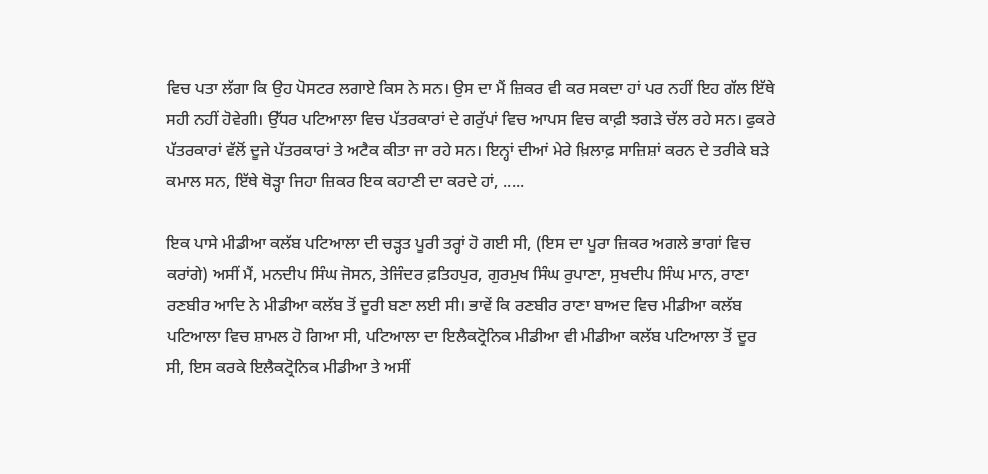ਵਿਚ ਪਤਾ ਲੱਗਾ ਕਿ ਉਹ ਪੋਸਟਰ ਲਗਾਏ ਕਿਸ ਨੇ ਸਨ। ਉਸ ਦਾ ਮੈਂ ਜ਼ਿਕਰ ਵੀ ਕਰ ਸਕਦਾ ਹਾਂ ਪਰ ਨਹੀਂ ਇਹ ਗੱਲ ਇੱਥੇ ਸਹੀ ਨਹੀਂ ਹੋਵੇਗੀ। ਉੱਧਰ ਪਟਿਆਲਾ ਵਿਚ ਪੱਤਰਕਾਰਾਂ ਦੇ ਗਰੁੱਪਾਂ ਵਿਚ ਆਪਸ ਵਿਚ ਕਾਫ਼ੀ ਝਗੜੇ ਚੱਲ ਰਹੇ ਸਨ। ਫੁਕਰੇ ਪੱਤਰਕਾਰਾਂ ਵੱਲੋਂ ਦੂਜੇ ਪੱਤਰਕਾਰਾਂ ਤੇ ਅਟੈਕ ਕੀਤਾ ਜਾ ਰਹੇ ਸਨ। ਇਨ੍ਹਾਂ ਦੀਆਂ ਮੇਰੇ ਖ਼ਿਲਾਫ਼ ਸਾਜ਼ਿਸ਼ਾਂ ਕਰਨ ਦੇ ਤਰੀਕੇ ਬੜੇ ਕਮਾਲ ਸਨ, ਇੱਥੇ ਥੋੜ੍ਹਾ ਜਿਹਾ ਜ਼ਿਕਰ ਇਕ ਕਹਾਣੀ ਦਾ ਕਰਦੇ ਹਾਂ, .....

ਇਕ ਪਾਸੇ ਮੀਡੀਆ ਕਲੱਬ ਪਟਿਆਲਾ ਦੀ ਚੜ੍ਹਤ ਪੂਰੀ ਤਰ੍ਹਾਂ ਹੋ ਗਈ ਸੀ, (ਇਸ ਦਾ ਪੂਰਾ ਜ਼ਿਕਰ ਅਗਲੇ ਭਾਗਾਂ ਵਿਚ ਕਰਾਂਗੇ) ਅਸੀਂ ਮੈਂ, ਮਨਦੀਪ ਸਿੰਘ ਜੋਸਨ, ਤੇਜਿੰਦਰ ਫ਼ਤਿਹਪੁਰ, ਗੁਰਮੁਖ ਸਿੰਘ ਰੁਪਾਣਾ, ਸੁਖਦੀਪ ਸਿੰਘ ਮਾਨ, ਰਾਣਾ ਰਣਬੀਰ ਆਦਿ ਨੇ ਮੀਡੀਆ ਕਲੱਬ ਤੋਂ ਦੂਰੀ ਬਣਾ ਲਈ ਸੀ। ਭਾਵੇਂ ਕਿ ਰਣਬੀਰ ਰਾਣਾ ਬਾਅਦ ਵਿਚ ਮੀਡੀਆ ਕਲੱਬ ਪਟਿਆਲਾ ਵਿਚ ਸ਼ਾਮਲ ਹੋ ਗਿਆ ਸੀ, ਪਟਿਆਲਾ ਦਾ ਇਲੈਕਟ੍ਰੋਨਿਕ ਮੀਡੀਆ ਵੀ ਮੀਡੀਆ ਕਲੱਬ ਪਟਿਆਲਾ ਤੋਂ ਦੂਰ ਸੀ, ਇਸ ਕਰਕੇ ਇਲੈਕਟ੍ਰੋਨਿਕ ਮੀਡੀਆ ਤੇ ਅਸੀਂ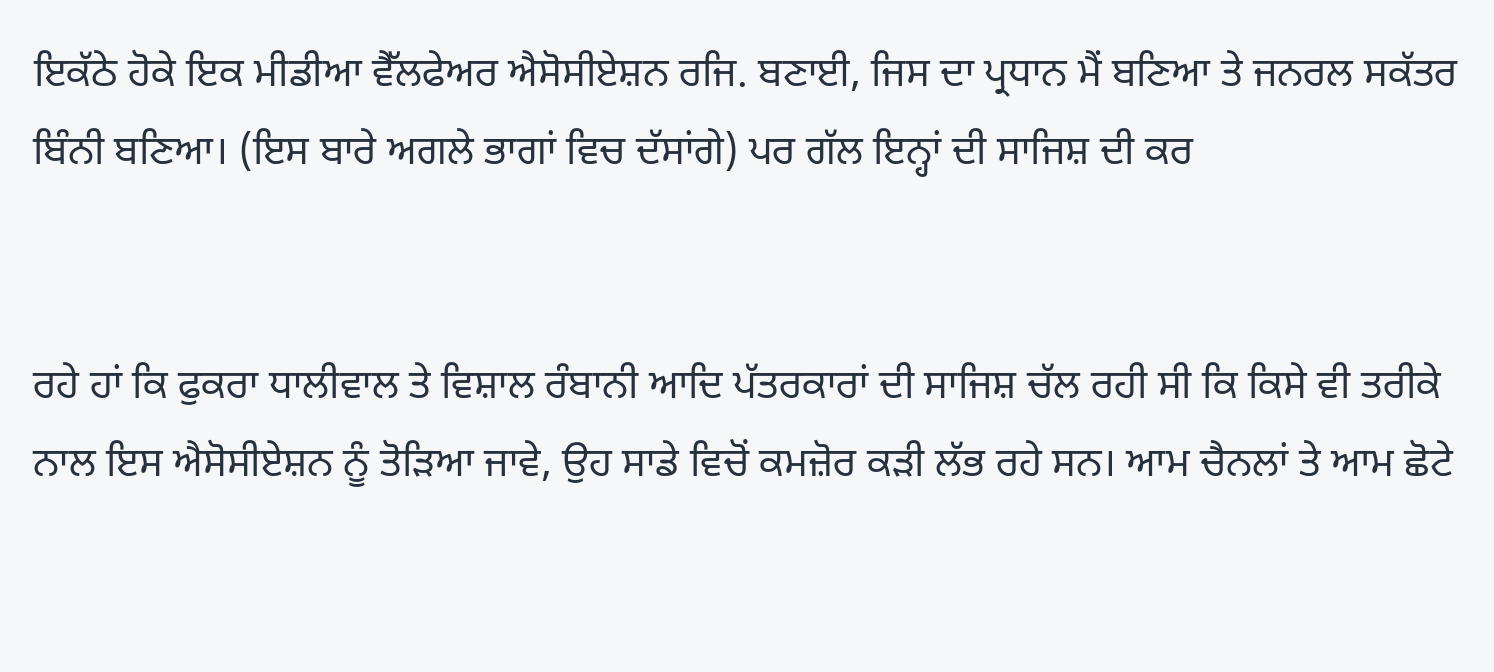ਇਕੱਠੇ ਹੋਕੇ ਇਕ ਮੀਡੀਆ ਵੈੱਲਫੇਅਰ ਐਸੋਸੀਏਸ਼ਨ ਰਜਿ. ਬਣਾਈ, ਜਿਸ ਦਾ ਪ੍ਰਧਾਨ ਮੈਂ ਬਣਿਆ ਤੇ ਜਨਰਲ ਸਕੱਤਰ ਬਿੰਨੀ ਬਣਿਆ। (ਇਸ ਬਾਰੇ ਅਗਲੇ ਭਾਗਾਂ ਵਿਚ ਦੱਸਾਂਗੇ) ਪਰ ਗੱਲ ਇਨ੍ਹਾਂ ਦੀ ਸਾਜਿਸ਼ ਦੀ ਕਰ


ਰਹੇ ਹਾਂ ਕਿ ਫੁਕਰਾ ਧਾਲੀਵਾਲ ਤੇ ਵਿਸ਼ਾਲ ਰੰਬਾਨੀ ਆਦਿ ਪੱਤਰਕਾਰਾਂ ਦੀ ਸਾਜਿਸ਼ ਚੱਲ ਰਹੀ ਸੀ ਕਿ ਕਿਸੇ ਵੀ ਤਰੀਕੇ ਨਾਲ ਇਸ ਐਸੋਸੀਏਸ਼ਨ ਨੂੰ ਤੋੜਿਆ ਜਾਵੇ, ਉਹ ਸਾਡੇ ਵਿਚੋਂ ਕਮਜ਼ੋਰ ਕੜੀ ਲੱਭ ਰਹੇ ਸਨ। ਆਮ ਚੈਨਲਾਂ ਤੇ ਆਮ ਛੋਟੇ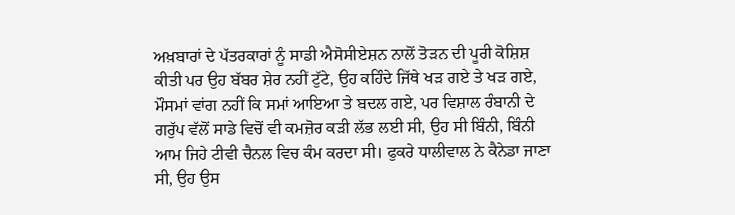ਅਖ਼ਬਾਰਾਂ ਦੇ ਪੱਤਰਕਾਰਾਂ ਨੂੰ ਸਾਡੀ ਐਸੋਸੀਏਸ਼ਨ ਨਾਲੋਂ ਤੋੜਨ ਦੀ ਪੂਰੀ ਕੋਸ਼ਿਸ਼ ਕੀਤੀ ਪਰ ਉਹ ਬੱਬਰ ਸ਼ੇਰ ਨਹੀਂ ਟੁੱਟੇ, ਉਹ ਕਹਿੰਦੇ ਜਿੱਥੇ ਖੜ ਗਏ ਤੇ ਖੜ ਗਏ, ਮੌਸਮਾਂ ਵਾਂਗ ਨਹੀਂ ਕਿ ਸਮਾਂ ਆਇਆ ਤੇ ਬਦਲ ਗਏ, ਪਰ ਵਿਸ਼ਾਲ ਰੰਬਾਨੀ ਦੇ ਗਰੁੱਪ ਵੱਲੋਂ ਸਾਡੇ ਵਿਚੋਂ ਵੀ ਕਮਜ਼ੋਰ ਕੜੀ ਲੱਭ ਲਈ ਸੀ, ਉਹ ਸੀ ਬਿੰਨੀ, ਬਿੰਨੀ ਆਮ ਜਿਹੇ ਟੀਵੀ ਚੈਨਲ ਵਿਚ ਕੰਮ ਕਰਦਾ ਸੀ। ਫੁਕਰੇ ਧਾਲੀਵਾਲ ਨੇ ਕੈਨੇਡਾ ਜਾਣਾ ਸੀ, ਉਹ ਉਸ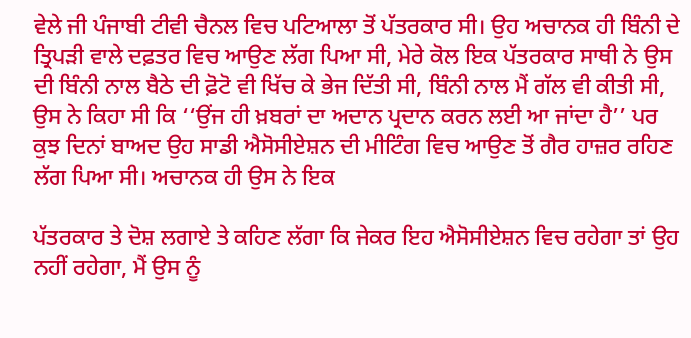ਵੇਲੇ ਜੀ ਪੰਜਾਬੀ ਟੀਵੀ ਚੈਨਲ ਵਿਚ ਪਟਿਆਲਾ ਤੋਂ ਪੱਤਰਕਾਰ ਸੀ। ਉਹ ਅਚਾਨਕ ਹੀ ਬਿੰਨੀ ਦੇ ਤ੍ਰਿਪੜੀ ਵਾਲੇ ਦਫ਼ਤਰ ਵਿਚ ਆਉਣ ਲੱਗ ਪਿਆ ਸੀ, ਮੇਰੇ ਕੋਲ ਇਕ ਪੱਤਰਕਾਰ ਸਾਥੀ ਨੇ ਉਸ ਦੀ ਬਿੰਨੀ ਨਾਲ ਬੈਠੇ ਦੀ ਫ਼ੋਟੋ ਵੀ ਖਿੱਚ ਕੇ ਭੇਜ ਦਿੱਤੀ ਸੀ, ਬਿੰਨੀ ਨਾਲ ਮੈਂ ਗੱਲ ਵੀ ਕੀਤੀ ਸੀ, ਉਸ ਨੇ ਕਿਹਾ ਸੀ ਕਿ ‘‘ਉਂਜ ਹੀ ਖ਼ਬਰਾਂ ਦਾ ਅਦਾਨ ਪ੍ਰਦਾਨ ਕਰਨ ਲਈ ਆ ਜਾਂਦਾ ਹੈ’’ ਪਰ ਕੁਝ ਦਿਨਾਂ ਬਾਅਦ ਉਹ ਸਾਡੀ ਐਸੋਸੀਏਸ਼ਨ ਦੀ ਮੀਟਿੰਗ ਵਿਚ ਆਉਣ ਤੋਂ ਗੈਰ ਹਾਜ਼ਰ ਰਹਿਣ ਲੱਗ ਪਿਆ ਸੀ। ਅਚਾਨਕ ਹੀ ਉਸ ਨੇ ਇਕ

ਪੱਤਰਕਾਰ ਤੇ ਦੋਸ਼ ਲਗਾਏ ਤੇ ਕਹਿਣ ਲੱਗਾ ਕਿ ਜੇਕਰ ਇਹ ਐਸੋਸੀਏਸ਼ਨ ਵਿਚ ਰਹੇਗਾ ਤਾਂ ਉਹ ਨਹੀਂ ਰਹੇਗਾ, ਮੈਂ ਉਸ ਨੂੰ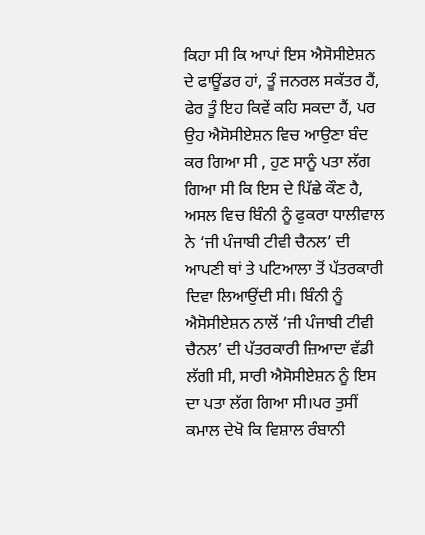ਕਿਹਾ ਸੀ ਕਿ ਆਪਾਂ ਇਸ ਐਸੋਸੀਏਸ਼ਨ ਦੇ ਫਾਊਂਡਰ ਹਾਂ, ਤੂੰ ਜਨਰਲ ਸਕੱਤਰ ਹੈਂ, ਫੇਰ ਤੂੰ ਇਹ ਕਿਵੇਂ ਕਹਿ ਸਕਦਾ ਹੈਂ, ਪਰ ਉਹ ਐਸੋਸੀਏਸ਼ਨ ਵਿਚ ਆਉਣਾ ਬੰਦ ਕਰ ਗਿਆ ਸੀ , ਹੁਣ ਸਾਨੂੰ ਪਤਾ ਲੱਗ ਗਿਆ ਸੀ ਕਿ ਇਸ ਦੇ ਪਿੱਛੇ ਕੌਣ ਹੈ, ਅਸਲ ਵਿਚ ਬਿੰਨੀ ਨੂੰ ਫੁਕਰਾ ਧਾਲੀਵਾਲ ਨੇ ‘ਜੀ ਪੰਜਾਬੀ ਟੀਵੀ ਚੈਨਲ’ ਦੀ ਆਪਣੀ ਥਾਂ ਤੇ ਪਟਿਆਲਾ ਤੋਂ ਪੱਤਰਕਾਰੀ ਦਿਵਾ ਲਿਆਉਂਦੀ ਸੀ। ਬਿੰਨੀ ਨੂੰ ਐਸੋਸੀਏਸ਼ਨ ਨਾਲੋਂ ‘ਜੀ ਪੰਜਾਬੀ ਟੀਵੀ ਚੈਨਲ’ ਦੀ ਪੱਤਰਕਾਰੀ ਜ਼ਿਆਦਾ ਵੱਡੀ ਲੱਗੀ ਸੀ, ਸਾਰੀ ਐਸੋਸੀਏਸ਼ਨ ਨੂੰ ਇਸ ਦਾ ਪਤਾ ਲੱਗ ਗਿਆ ਸੀ।ਪਰ ਤੁਸੀਂ ਕਮਾਲ ਦੇਖੋ ਕਿ ਵਿਸ਼ਾਲ ਰੰਬਾਨੀ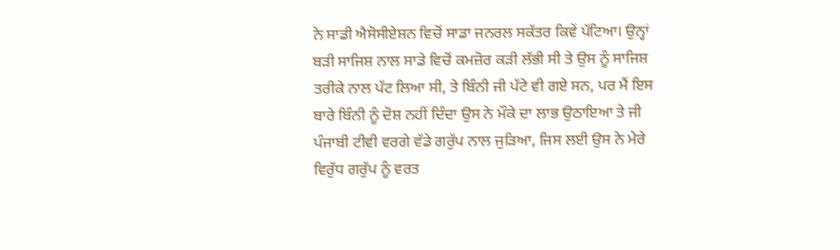ਨੇ ਸਾਡੀ ਐਸੋਸੀਏਸ਼ਨ ਵਿਚੋਂ ਸਾਡਾ ਜਨਰਲ ਸਕੱਤਰ ਕਿਵੇਂ ਪੱਟਿਆ। ਉਨ੍ਹਾਂ ਬੜੀ ਸਾਜਿਸ਼ ਨਾਲ ਸਾਡੇ ਵਿਚੋਂ ਕਮਜ਼ੋਰ ਕੜੀ ਲੱਭੀ ਸੀ ਤੇ ਉਸ ਨੂੰ ਸਾਜਿਸ਼ ਤਰੀਕੇ ਨਾਲ ਪੱਟ ਲਿਆ ਸੀ, ਤੇ ਬਿੰਨੀ ਜੀ ਪੱਟੇ ਵੀ ਗਏ ਸਨ, ਪਰ ਮੈਂ ਇਸ ਬਾਰੇ ਬਿੰਨੀ ਨੂੰ ਦੋਸ਼ ਨਹੀਂ ਦਿੰਦਾ ਉਸ ਨੇ ਮੌਕੇ ਦਾ ਲਾਭ ਉਠਾਇਆ ਤੇ ਜੀ ਪੰਜਾਬੀ ਟੀਵੀ ਵਰਗੇ ਵੱਡੇ ਗਰੁੱਪ ਨਾਲ ਜੁੜਿਆ, ਜਿਸ ਲਈ ਉਸ ਨੇ ਮੇਰੇ ਵਿਰੁੱਧ ਗਰੁੱਪ ਨੂੰ ਵਰਤ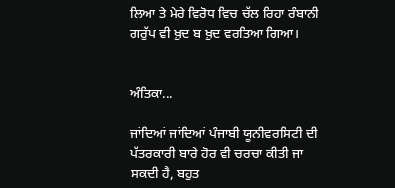ਲਿਆ ਤੇ ਮੇਰੇ ਵਿਰੋਧ ਵਿਚ ਚੱਲ ਰਿਹਾ ਰੰਬਾਨੀ ਗਰੁੱਪ ਵੀ ਖ਼ੁਦ ਬ ਖ਼ੁਦ ਵਰਤਿਆ ਗਿਆ।


ਅੰਤਿਕਾ...

ਜਾਂਦਿਆਂ ਜਾਂਦਿਆਂ ਪੰਜਾਬੀ ਯੂਨੀਵਰਸਿਟੀ ਦੀ ਪੱਤਰਕਾਰੀ ਬਾਰੇ ਹੋਰ ਵੀ ਚਰਚਾ ਕੀਤੀ ਜਾ ਸਕਦੀ ਹੈ, ਬਹੁਤ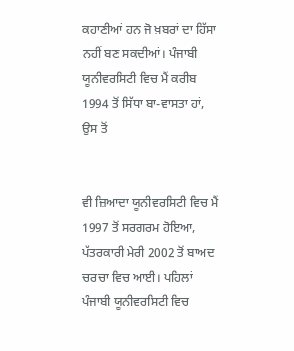ਕਹਾਣੀਆਂ ਹਨ ਜੋ ਖ਼ਬਰਾਂ ਦਾ ਹਿੱਸਾ ਨਹੀਂ ਬਣ ਸਕਦੀਆਂ। ਪੰਜਾਬੀ ਯੂਨੀਵਰਸਿਟੀ ਵਿਚ ਮੈਂ ਕਰੀਬ 1994 ਤੋਂ ਸਿੱਧਾ ਬਾ-ਵਾਸਤਾ ਹਾਂ, ਉਸ ਤੋਂ


ਵੀ ਜ਼ਿਆਦਾ ਯੂਨੀਵਰਸਿਟੀ ਵਿਚ ਮੈਂ 1997 ਤੋਂ ਸਰਗਰਮ ਹੋਇਆ, ਪੱਤਰਕਾਰੀ ਮੇਰੀ 2002 ਤੋਂ ਬਾਅਦ ਚਰਚਾ ਵਿਚ ਆਈ। ਪਹਿਲਾਂ ਪੰਜਾਬੀ ਯੂਨੀਵਰਸਿਟੀ ਵਿਚ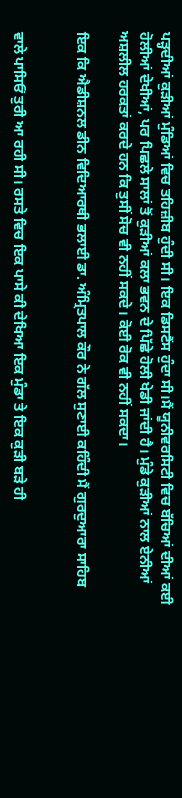ਪੜ੍ਹਦੀਆਂ ਕੁੜੀਆਂ ਮੁੰਡਿਆਂ ਵਿਚ ਤਹਿਜ਼ੀਬ ਹੁੰਦੀ ਸੀ। ਇਕ ਡਿਸਟੈਂਸ ਹੁੰਦਾ ਸੀ।ਮੈਂ ਯੂਨੀਵਰਸਿਟੀ ਵਿਚ ਬੱਚਿਆਂ ਦੀਆਂ ਕਈ ਹੋਲੀਆਂ ਦੇਖੀਆਂ, ਪਰ ਪਿਛਲੇ ਸਾਲਾਂ ਤੋਂ ਕੁੜੀਆਂ ਕਲਾ ਭਵਨ ਦੇ ਪਿੱਛੇ ਹੋਲੀ ਖੇਡੀ ਜਾਂਦੀ ਹੈ। ਮੁੰਡੇ ਕੁੜੀਆਂ ਨਾਲ ਏਨੀਆਂ ਅਸ਼ਲੀਲ ਹਰਕਤਾਂ ਕਰਦੇ ਹਨ ਕਿ ਤੁਸੀਂ ਸੋਚ ਵੀ ਨਹੀਂ ਸਕਦੇ। ਕੋਈ ਰੋਕ ਵੀ ਨਹੀਂ ਸਕਦਾ।

ਇਕ ਕਿ ਐਡੀਸ਼ਨਲ ਡੀਨ ਵਿਦਿਆਰਥੀ ਭਲਾਈ ਡਾ. ਅੰਮ੍ਰਿਤਪਾਲ ਕੌਰ ਨੇ ਗੱਲ ਸੁਣਾਈ ਕਹਿੰਦੀ ਮੈਂ ਗੁਰਦੁਆਰਾ ਸਾਹਿਬ


ਵਾਲੇ ਪਾਸਿਓਂ ਤੁਰੀ ਆ ਰਹੀ ਸੀ। ਰਸਤੇ ਵਿਚ ਇਕ ਪਾਸੇ ਕੀ ਦੇਖਿਆ ਇਕ ਮੁੰਡਾ ਤੇ ਇਕ ਕੁੜੀ ਬੜੇ ਹੀ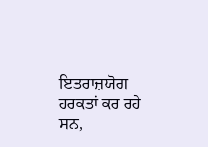ਇਤਰਾਜ਼ਯੋਗ ਹਰਕਤਾਂ ਕਰ ਰਹੇ ਸਨ,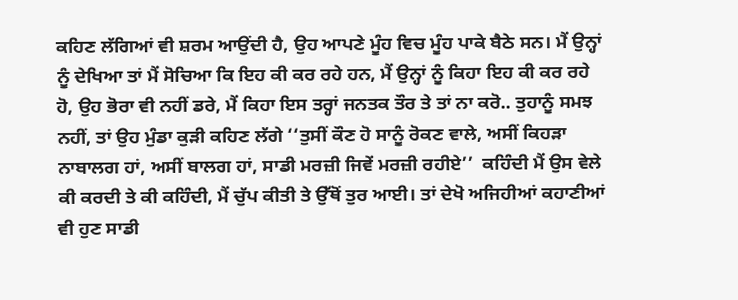ਕਹਿਣ ਲੱਗਿਆਂ ਵੀ ਸ਼ਰਮ ਆਉਂਦੀ ਹੈ, ਉਹ ਆਪਣੇ ਮੂੰਹ ਵਿਚ ਮੂੰਹ ਪਾਕੇ ਬੈਠੇ ਸਨ। ਮੈਂ ਉਨ੍ਹਾਂ ਨੂੰ ਦੇਖਿਆ ਤਾਂ ਮੈਂ ਸੋਚਿਆ ਕਿ ਇਹ ਕੀ ਕਰ ਰਹੇ ਹਨ, ਮੈਂ ਉਨ੍ਹਾਂ ਨੂੰ ਕਿਹਾ ਇਹ ਕੀ ਕਰ ਰਹੇ ਹੋ, ਉਹ ਭੋਰਾ ਵੀ ਨਹੀਂ ਡਰੇ, ਮੈਂ ਕਿਹਾ ਇਸ ਤਰ੍ਹਾਂ ਜਨਤਕ ਤੌਰ ਤੇ ਤਾਂ ਨਾ ਕਰੋ.. ਤੁਹਾਨੂੰ ਸਮਝ ਨਹੀਂ, ਤਾਂ ਉਹ ਮੁੰਡਾ ਕੁੜੀ ਕਹਿਣ ਲੱਗੇ ‘‘ਤੁਸੀਂ ਕੌਣ ਹੋ ਸਾਨੂੰ ਰੋਕਣ ਵਾਲੇ, ਅਸੀਂ ਕਿਹੜਾ ਨਾਬਾਲਗ ਹਾਂ, ਅਸੀਂ ਬਾਲਗ ਹਾਂ, ਸਾਡੀ ਮਰਜ਼ੀ ਜਿਵੇਂ ਮਰਜ਼ੀ ਰਹੀਏ’’  ਕਹਿੰਦੀ ਮੈਂ ਉਸ ਵੇਲੇ ਕੀ ਕਰਦੀ ਤੇ ਕੀ ਕਹਿੰਦੀ, ਮੈਂ ਚੁੱਪ ਕੀਤੀ ਤੇ ਉੱਥੋਂ ਤੁਰ ਆਈ। ਤਾਂ ਦੇਖੋ ਅਜਿਹੀਆਂ ਕਹਾਣੀਆਂ ਵੀ ਹੁਣ ਸਾਡੀ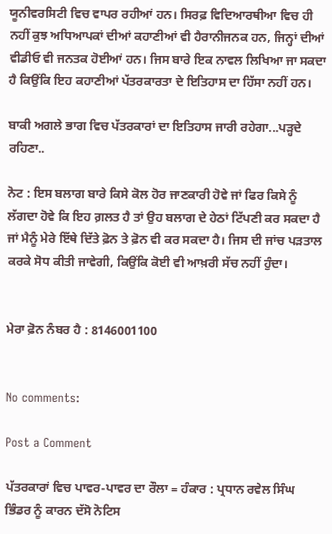ਯੂਨੀਵਰਸਿਟੀ ਵਿਚ ਵਾਪਰ ਰਹੀਆਂ ਹਨ। ਸਿਰਫ਼ ਵਿਦਿਆਰਥੀਆ ਵਿਚ ਹੀ ਨਹੀਂ ਕੁਝ ਅਧਿਆਪਕਾਂ ਦੀਆਂ ਕਹਾਣੀਆਂ ਵੀ ਹੈਰਾਨੀਜਨਕ ਹਨ, ਜਿਨ੍ਹਾਂ ਦੀਆਂ ਵੀਡੀਓ ਵੀ ਜਨਤਕ ਹੋਈਆਂ ਹਨ। ਜਿਸ ਬਾਰੇ ਇਕ ਨਾਵਲ ਲਿਖਿਆ ਜਾ ਸਕਦਾ ਹੈ ਕਿਉਂਕਿ ਇਹ ਕਹਾਣੀਆਂ ਪੱਤਰਕਾਰਤਾ ਦੇ ਇਤਿਹਾਸ ਦਾ ਹਿੱਸਾ ਨਹੀਂ ਹਨ।

ਬਾਕੀ ਅਗਲੇ ਭਾਗ ਵਿਚ ਪੱਤਰਕਾਰਾਂ ਦਾ ਇਤਿਹਾਸ ਜਾਰੀ ਰਹੇਗਾ...ਪੜ੍ਹਦੇ ਰਹਿਣਾ..

ਨੋਟ : ਇਸ ਬਲਾਗ ਬਾਰੇ ਕਿਸੇ ਕੋਲ ਹੋਰ ਜਾਣਕਾਰੀ ਹੋਵੇ ਜਾਂ ਫਿਰ ਕਿਸੇ ਨੂੰ ਲੱਗਦਾ ਹੋਵੇ ਕਿ ਇਹ ਗ਼ਲਤ ਹੈ ਤਾਂ ਉਹ ਬਲਾਗ ਦੇ ਹੇਠਾਂ ਟਿੱਪਣੀ ਕਰ ਸਕਦਾ ਹੈ ਜਾਂ ਮੈਨੂੰ ਮੇਰੇ ਇੱਥੇ ਦਿੱਤੇ ਫ਼ੋਨ ਤੇ ਫ਼ੋਨ ਵੀ ਕਰ ਸਕਦਾ ਹੈ। ਜਿਸ ਦੀ ਜਾਂਚ ਪੜਤਾਲ ਕਰਕੇ ਸੋਧ ਕੀਤੀ ਜਾਵੇਗੀ, ਕਿਉਂਕਿ ਕੋਈ ਵੀ ਆਖ਼ਰੀ ਸੱਚ ਨਹੀਂ ਹੁੰਦਾ।


ਮੇਰਾ ਫ਼ੋਨ ਨੰਬਰ ਹੈ : 8146001100


No comments:

Post a Comment

ਪੱਤਰਕਾਰਾਂ ਵਿਚ ਪਾਵਰ-ਪਾਵਰ ਦਾ ਰੌਲਾ = ਹੰਕਾਰ : ਪ੍ਰਧਾਨ ਰਵੇਲ ਸਿੰਘ ਭਿੰਡਰ ਨੂੰ ਕਾਰਨ ਦੱਸੋ ਨੋਟਿਸ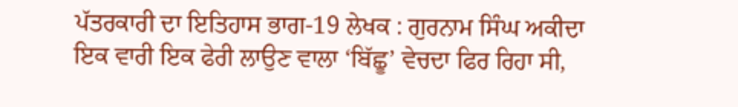ਪੱਤਰਕਾਰੀ ਦਾ ਇਤਿਹਾਸ ਭਾਗ-19 ਲੇਖਕ : ਗੁਰਨਾਮ ਸਿੰਘ ਅਕੀਦਾ      ਇਕ ਵਾਰੀ ਇਕ ਫੇਰੀ ਲਾਉਣ ਵਾਲਾ ‘ਬਿੱਛੂ’ ਵੇਚਦਾ ਫਿਰ ਰਿਹਾ ਸੀ,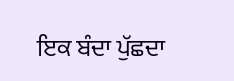ਇਕ ਬੰਦਾ ਪੁੱਛਦਾ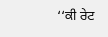‘‘ਕੀ ਰੇਟ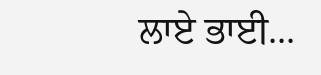ਲਾਏ ਭਾਈ...